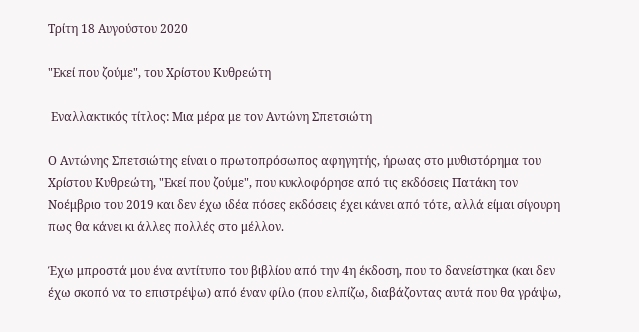Τρίτη 18 Αυγούστου 2020

"Εκεί που ζούμε", του Χρίστου Κυθρεώτη

 Εναλλακτικός τίτλος: Μια μέρα με τον Αντώνη Σπετσιώτη

Ο Αντώνης Σπετσιώτης είναι ο πρωτοπρόσωπος αφηγητής, ήρωας στο μυθιστόρημα του Χρίστου Κυθρεώτη, "Εκεί που ζούμε", που κυκλοφόρησε από τις εκδόσεις Πατάκη τον Νοέμβριο του 2019 και δεν έχω ιδέα πόσες εκδόσεις έχει κάνει από τότε, αλλά είμαι σίγουρη πως θα κάνει κι άλλες πολλές στο μέλλον.

Έχω μπροστά μου ένα αντίτυπο του βιβλίου από την 4η έκδοση, που το δανείστηκα (και δεν έχω σκοπό να το επιστρέψω) από έναν φίλο (που ελπίζω, διαβάζοντας αυτά που θα γράψω,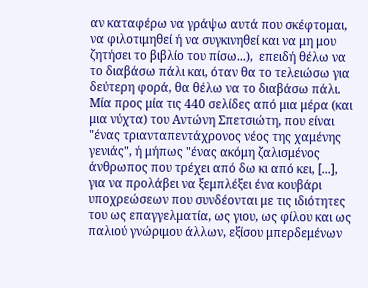αν καταφέρω να γράψω αυτά που σκέφτομαι,  να φιλοτιμηθεί ή να συγκινηθεί και να μη μου ζητήσει το βιβλίο του πίσω...),  επειδή θέλω να το διαβάσω πάλι και, όταν θα το τελειώσω για δεύτερη φορά, θα θέλω να το διαβάσω πάλι. Μία προς μία τις 440 σελίδες από μια μέρα (και μια νύχτα) του Αντώνη Σπετσιώτη, που είναι "ένας τριανταπεντάχρονος νέος της χαμένης γενιάς", ή μήπως "ένας ακόμη ζαλισμένος άνθρωπος που τρέχει από δω κι από κει, [...], για να προλάβει να ξεμπλέξει ένα κουβάρι υποχρεώσεων που συνδέονται με τις ιδιότητες του ως επαγγελματία, ως γιου, ως φίλου και ως παλιού γνώριμου άλλων, εξίσου μπερδεμένων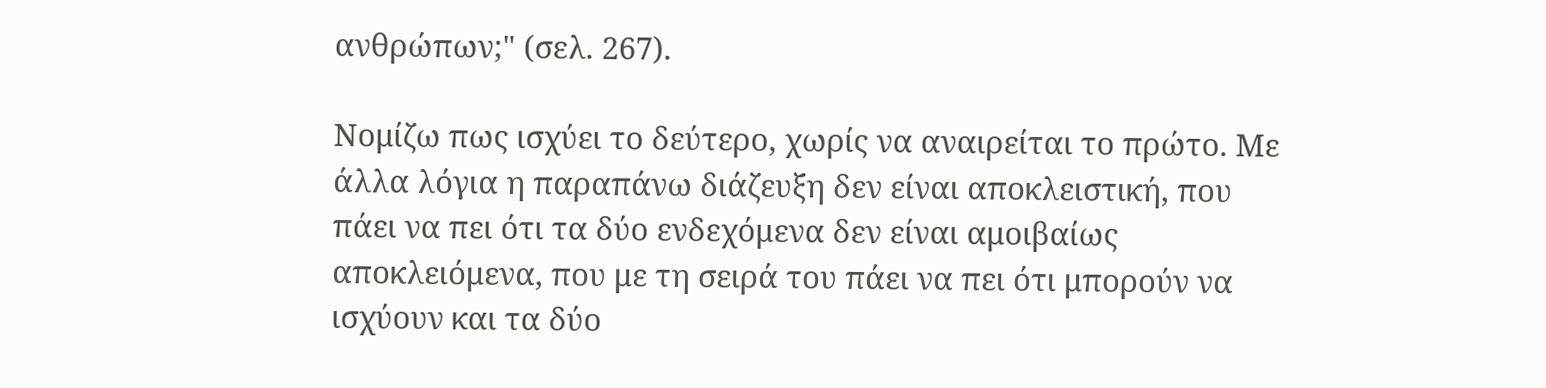ανθρώπων;" (σελ. 267).

Νομίζω πως ισχύει το δεύτερο, χωρίς να αναιρείται το πρώτο. Με άλλα λόγια η παραπάνω διάζευξη δεν είναι αποκλειστική, που πάει να πει ότι τα δύο ενδεχόμενα δεν είναι αμοιβαίως αποκλειόμενα, που με τη σειρά του πάει να πει ότι μπορούν να ισχύουν και τα δύο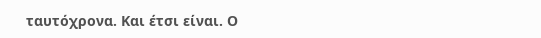ταυτόχρονα. Και έτσι είναι. Ο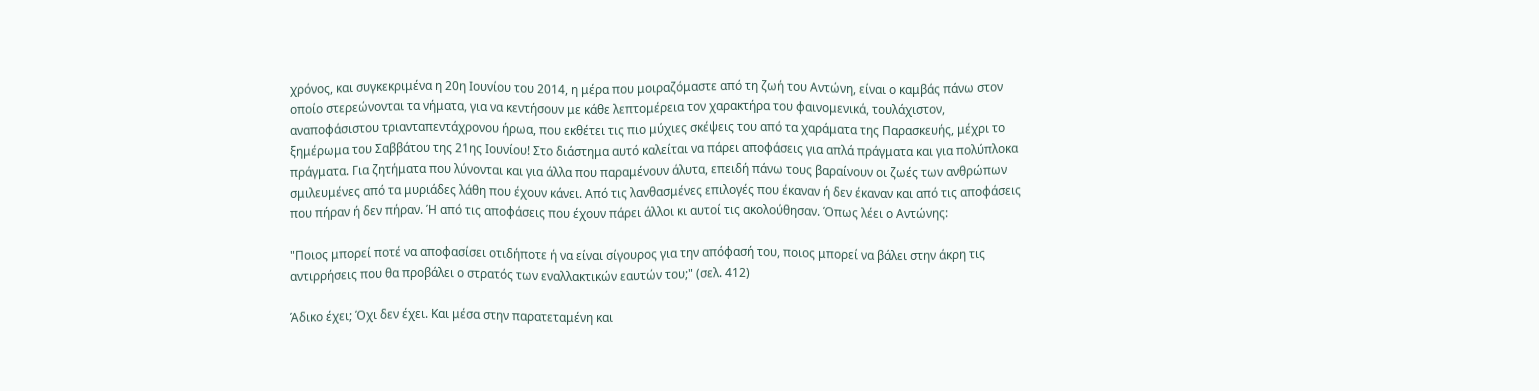χρόνος, και συγκεκριμένα η 20η Ιουνίου του 2014, η μέρα που μοιραζόμαστε από τη ζωή του Αντώνη, είναι ο καμβάς πάνω στον οποίο στερεώνονται τα νήματα, για να κεντήσουν με κάθε λεπτομέρεια τον χαρακτήρα του φαινομενικά, τουλάχιστον, αναποφάσιστου τριανταπεντάχρονου ήρωα, που εκθέτει τις πιο μύχιες σκέψεις του από τα χαράματα της Παρασκευής, μέχρι το ξημέρωμα του Σαββάτου της 21ης Ιουνίου! Στο διάστημα αυτό καλείται να πάρει αποφάσεις για απλά πράγματα και για πολύπλοκα πράγματα. Για ζητήματα που λύνονται και για άλλα που παραμένουν άλυτα, επειδή πάνω τους βαραίνουν οι ζωές των ανθρώπων σμιλευμένες από τα μυριάδες λάθη που έχουν κάνει. Από τις λανθασμένες επιλογές που έκαναν ή δεν έκαναν και από τις αποφάσεις που πήραν ή δεν πήραν. Ή από τις αποφάσεις που έχουν πάρει άλλοι κι αυτοί τις ακολούθησαν. Όπως λέει ο Αντώνης:

"Ποιος μπορεί ποτέ να αποφασίσει οτιδήποτε ή να είναι σίγουρος για την απόφασή του, ποιος μπορεί να βάλει στην άκρη τις αντιρρήσεις που θα προβάλει ο στρατός των εναλλακτικών εαυτών του;" (σελ. 412)

Άδικο έχει; Όχι δεν έχει. Και μέσα στην παρατεταμένη και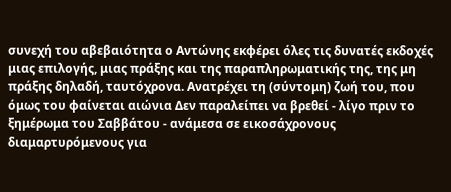συνεχή του αβεβαιότητα ο Αντώνης εκφέρει όλες τις δυνατές εκδοχές μιας επιλογής, μιας πράξης και της παραπληρωματικής της, της μη πράξης δηλαδή, ταυτόχρονα. Ανατρέχει τη (σύντομη) ζωή του, που όμως του φαίνεται αιώνια Δεν παραλείπει να βρεθεί - λίγο πριν το ξημέρωμα του Σαββάτου - ανάμεσα σε εικοσάχρονους διαμαρτυρόμενους για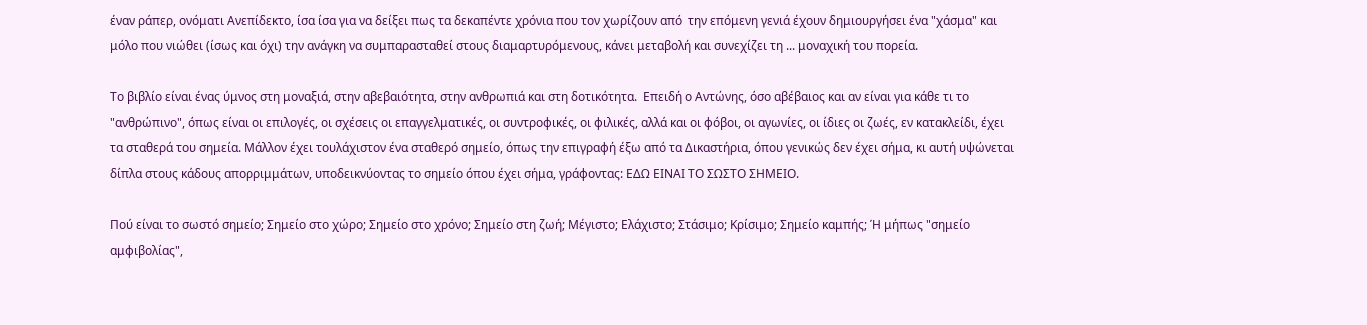έναν ράπερ, ονόματι Ανεπίδεκτο, ίσα ίσα για να δείξει πως τα δεκαπέντε χρόνια που τον χωρίζουν από  την επόμενη γενιά έχουν δημιουργήσει ένα "χάσμα" και μόλο που νιώθει (ίσως και όχι) την ανάγκη να συμπαρασταθεί στους διαμαρτυρόμενους, κάνει μεταβολή και συνεχίζει τη ... μοναχική του πορεία.

Το βιβλίο είναι ένας ύμνος στη μοναξιά, στην αβεβαιότητα, στην ανθρωπιά και στη δοτικότητα.  Επειδή ο Αντώνης, όσο αβέβαιος και αν είναι για κάθε τι το "ανθρώπινο", όπως είναι οι επιλογές, οι σχέσεις οι επαγγελματικές, οι συντροφικές, οι φιλικές, αλλά και οι φόβοι, οι αγωνίες, οι ίδιες οι ζωές, εν κατακλείδι, έχει τα σταθερά του σημεία. Μάλλον έχει τουλάχιστον ένα σταθερό σημείο, όπως την επιγραφή έξω από τα Δικαστήρια, όπου γενικώς δεν έχει σήμα, κι αυτή υψώνεται δίπλα στους κάδους απορριμμάτων, υποδεικνύοντας το σημείο όπου έχει σήμα, γράφοντας: ΕΔΩ ΕΙΝΑΙ ΤΟ ΣΩΣΤΟ ΣΗΜΕΙΟ.

Πού είναι το σωστό σημείο; Σημείο στο χώρο; Σημείο στο χρόνο; Σημείο στη ζωή; Μέγιστο; Ελάχιστο; Στάσιμο; Κρίσιμο; Σημείο καμπής; Ή μήπως "σημείο αμφιβολίας",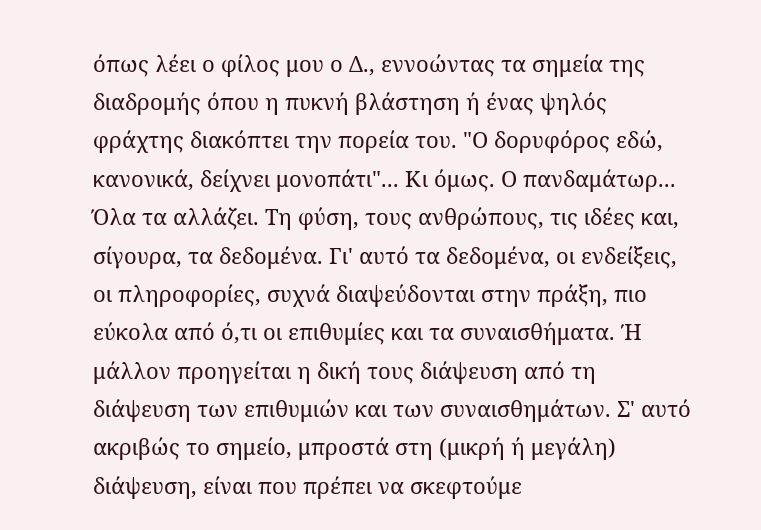όπως λέει ο φίλος μου ο Δ., εννοώντας τα σημεία της διαδρομής όπου η πυκνή βλάστηση ή ένας ψηλός φράχτης διακόπτει την πορεία του. "Ο δορυφόρος εδώ, κανονικά, δείχνει μονοπάτι"... Κι όμως. Ο πανδαμάτωρ... Όλα τα αλλάζει. Τη φύση, τους ανθρώπους, τις ιδέες και, σίγουρα, τα δεδομένα. Γι' αυτό τα δεδομένα, οι ενδείξεις, οι πληροφορίες, συχνά διαψεύδονται στην πράξη, πιο εύκολα από ό,τι οι επιθυμίες και τα συναισθήματα. Ή μάλλον προηγείται η δική τους διάψευση από τη διάψευση των επιθυμιών και των συναισθημάτων. Σ' αυτό ακριβώς το σημείο, μπροστά στη (μικρή ή μεγάλη) διάψευση, είναι που πρέπει να σκεφτούμε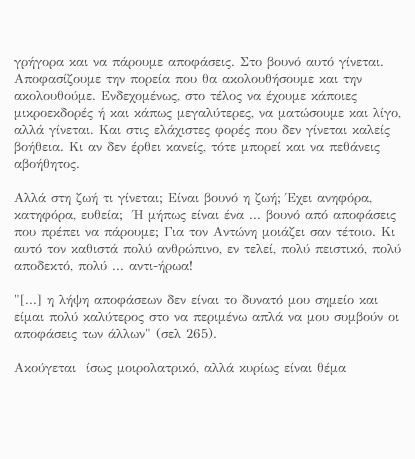γρήγορα και να πάρουμε αποφάσεις. Στο βουνό αυτό γίνεται. Αποφασίζουμε την πορεία που θα ακολουθήσουμε και την ακολουθούμε. Ενδεχομένως, στο τέλος να έχουμε κάποιες μικροεκδορές ή και κάπως μεγαλύτερες, να ματώσουμε και λίγο, αλλά γίνεται. Και στις ελάχιστες φορές που δεν γίνεται καλείς βοήθεια. Κι αν δεν έρθει κανείς, τότε μπορεί και να πεθάνεις αβοήθητος.

Αλλά στη ζωή τι γίνεται; Είναι βουνό η ζωή; Έχει ανηφόρα, κατηφόρα, ευθεία;  Ή μήπως είναι ένα ... βουνό από αποφάσεις που πρέπει να πάρουμε; Για τον Αντώνη μοιάζει σαν τέτοιο. Κι αυτό τον καθιστά πολύ ανθρώπινο, εν τελεί, πολύ πειστικό, πολύ αποδεκτό, πολύ ... αντι-ήρωα!

"[...] η λήψη αποφάσεων δεν είναι το δυνατό μου σημείο και είμαι πολύ καλύτερος στο να περιμένω απλά να μου συμβούν οι αποφάσεις των άλλων" (σελ 265).

Ακούγεται  ίσως μοιρολατρικό, αλλά κυρίως είναι θέμα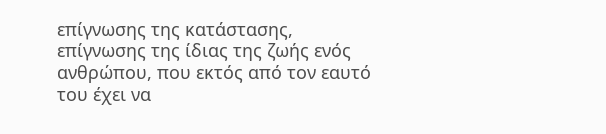επίγνωσης της κατάστασης, επίγνωσης της ίδιας της ζωής ενός ανθρώπου, που εκτός από τον εαυτό του έχει να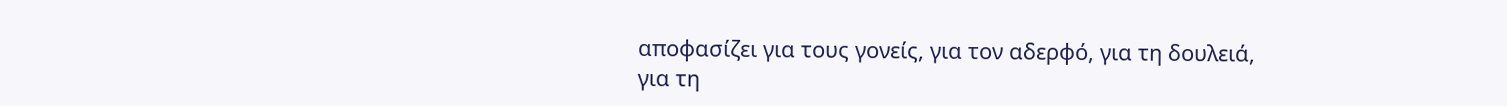αποφασίζει για τους γονείς, για τον αδερφό, για τη δουλειά, για τη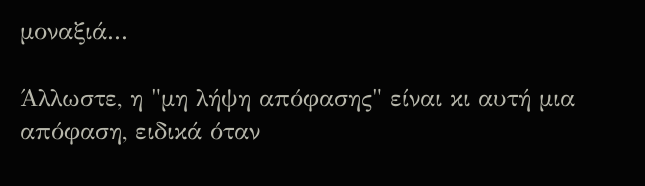μοναξιά...

Άλλωστε, η "μη λήψη απόφασης" είναι κι αυτή μια απόφαση, ειδικά όταν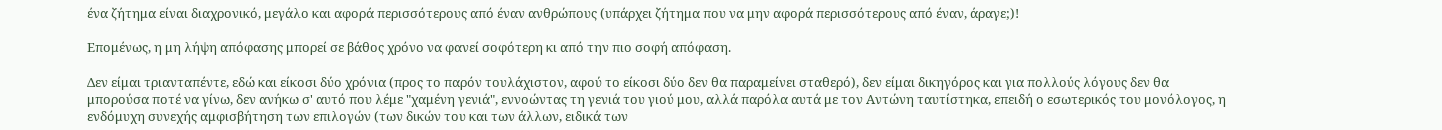ένα ζήτημα είναι διαχρονικό, μεγάλο και αφορά περισσότερους από έναν ανθρώπους (υπάρχει ζήτημα που να μην αφορά περισσότερους από έναν, άραγε;)!

Επομένως, η μη λήψη απόφασης μπορεί σε βάθος χρόνο να φανεί σοφότερη κι από την πιο σοφή απόφαση.

Δεν είμαι τριανταπέντε, εδώ και είκοσι δύο χρόνια (προς το παρόν τουλάχιστον, αφού το είκοσι δύο δεν θα παραμείνει σταθερό), δεν είμαι δικηγόρος και για πολλούς λόγους δεν θα μπορούσα ποτέ να γίνω, δεν ανήκω σ' αυτό που λέμε "χαμένη γενιά", εννοώντας τη γενιά του γιού μου, αλλά παρόλα αυτά με τον Αντώνη ταυτίστηκα, επειδή ο εσωτερικός του μονόλογος, η ενδόμυχη συνεχής αμφισβήτηση των επιλογών (των δικών του και των άλλων, ειδικά των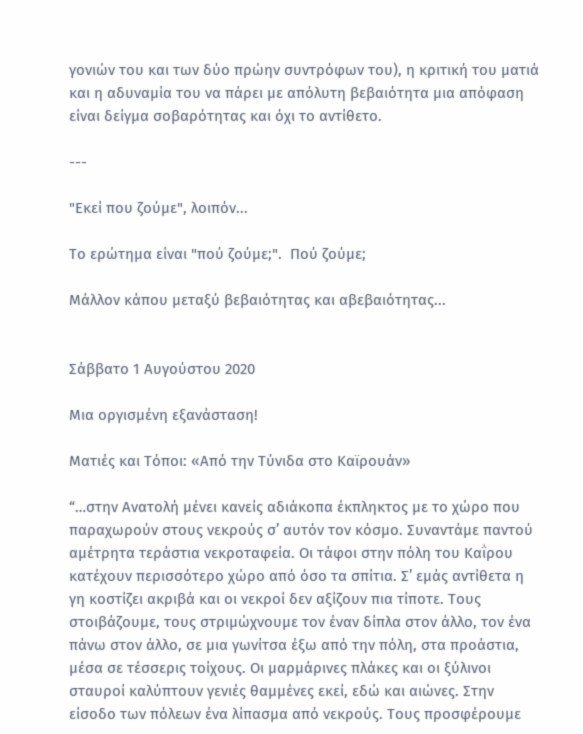γονιών του και των δύο πρώην συντρόφων του), η κριτική του ματιά και η αδυναμία του να πάρει με απόλυτη βεβαιότητα μια απόφαση είναι δείγμα σοβαρότητας και όχι το αντίθετο.

---

"Εκεί που ζούμε", λοιπόν...

Το ερώτημα είναι "πού ζούμε;".  Πού ζούμε;

Μάλλον κάπου μεταξύ βεβαιότητας και αβεβαιότητας...


Σάββατο 1 Αυγούστου 2020

Μια οργισμένη εξανάσταση!

Ματιές και Τόποι: «Από την Τύνιδα στο Καϊρουάν»

“…στην Ανατολή μένει κανείς αδιάκοπα έκπληκτος με το χώρο που παραχωρούν στους νεκρούς σ’ αυτόν τον κόσμο. Συναντάμε παντού αμέτρητα τεράστια νεκροταφεία. Οι τάφοι στην πόλη του Καΐρου κατέχουν περισσότερο χώρο από όσο τα σπίτια. Σ’ εμάς αντίθετα η γη κοστίζει ακριβά και οι νεκροί δεν αξίζουν πια τίποτε. Τους στοιβάζουμε, τους στριμώχνουμε τον έναν δίπλα στον άλλο, τον ένα πάνω στον άλλο, σε μια γωνίτσα έξω από την πόλη, στα προάστια, μέσα σε τέσσερις τοίχους. Οι μαρμάρινες πλάκες και οι ξύλινοι σταυροί καλύπτουν γενιές θαμμένες εκεί, εδώ και αιώνες. Στην είσοδο των πόλεων ένα λίπασμα από νεκρούς. Τους προσφέρουμε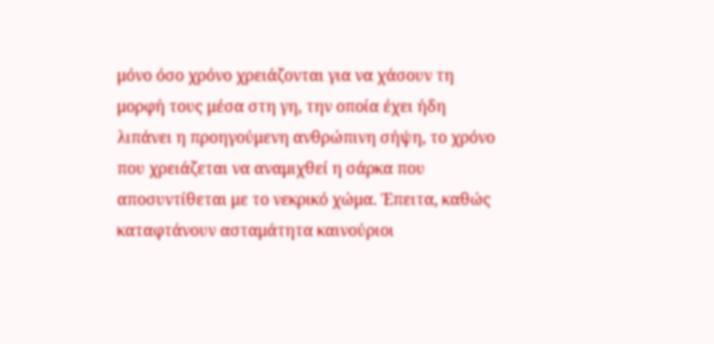μόνο όσο χρόνο χρειάζονται για να χάσουν τη μορφή τους μέσα στη γη, την οποία έχει ήδη λιπάνει η προηγούμενη ανθρώπινη σήψη, το χρόνο που χρειάζεται να αναμιχθεί η σάρκα που αποσυντίθεται με το νεκρικό χώμα. Έπειτα, καθώς καταφτάνουν ασταμάτητα καινούριοι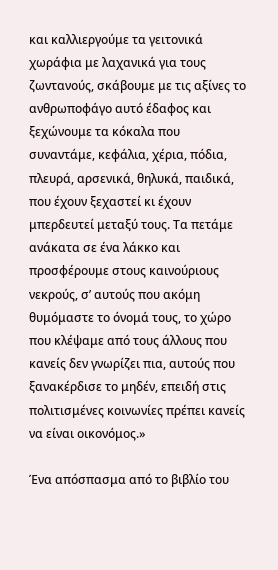και καλλιεργούμε τα γειτονικά χωράφια με λαχανικά για τους ζωντανούς, σκάβουμε με τις αξίνες το ανθρωποφάγο αυτό έδαφος και ξεχώνουμε τα κόκαλα που συναντάμε, κεφάλια, χέρια, πόδια, πλευρά, αρσενικά, θηλυκά, παιδικά, που έχουν ξεχαστεί κι έχουν μπερδευτεί μεταξύ τους. Τα πετάμε ανάκατα σε ένα λάκκο και προσφέρουμε στους καινούριους νεκρούς, σ’ αυτούς που ακόμη θυμόμαστε το όνομά τους, το χώρο που κλέψαμε από τους άλλους που κανείς δεν γνωρίζει πια, αυτούς που ξανακέρδισε το μηδέν, επειδή στις πολιτισμένες κοινωνίες πρέπει κανείς να είναι οικονόμος.»

Ένα απόσπασμα από το βιβλίο του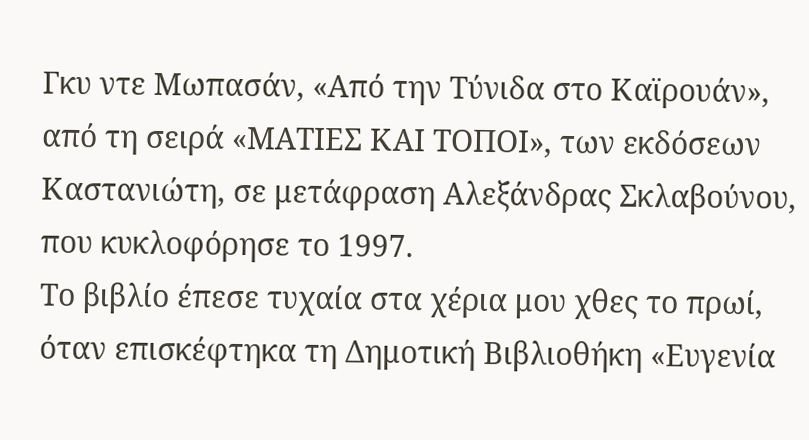Γκυ ντε Μωπασάν, «Από την Τύνιδα στο Καϊρουάν», από τη σειρά «ΜΑΤΙΕΣ ΚΑΙ ΤΟΠΟΙ», των εκδόσεων Καστανιώτη, σε μετάφραση Αλεξάνδρας Σκλαβούνου, που κυκλοφόρησε το 1997.
Το βιβλίο έπεσε τυχαία στα χέρια μου χθες το πρωί, όταν επισκέφτηκα τη Δημοτική Βιβλιοθήκη «Ευγενία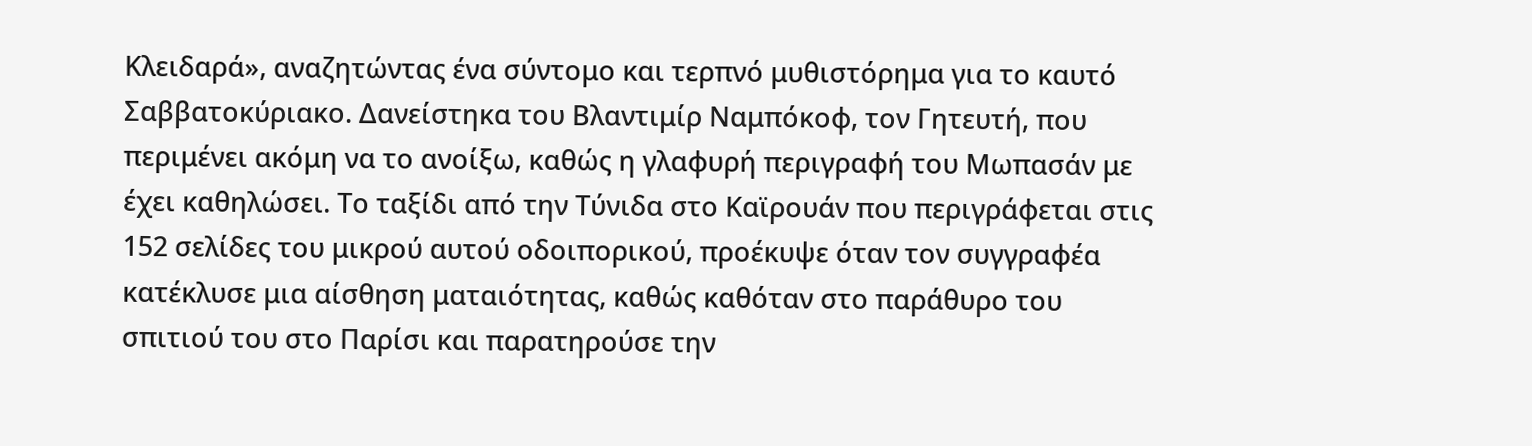Κλειδαρά», αναζητώντας ένα σύντομο και τερπνό μυθιστόρημα για το καυτό Σαββατοκύριακο. Δανείστηκα του Βλαντιμίρ Ναμπόκοφ, τον Γητευτή, που περιμένει ακόμη να το ανοίξω, καθώς η γλαφυρή περιγραφή του Μωπασάν με έχει καθηλώσει. Το ταξίδι από την Τύνιδα στο Καϊρουάν που περιγράφεται στις 152 σελίδες του μικρού αυτού οδοιπορικού, προέκυψε όταν τον συγγραφέα κατέκλυσε μια αίσθηση ματαιότητας, καθώς καθόταν στο παράθυρο του σπιτιού του στο Παρίσι και παρατηρούσε την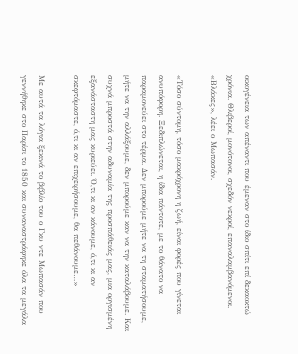οικογένεια των απέναντι που έμεναν στο ίδιο σπίτι επί δεκαοκτώ χρόνια. Θλιβεροί, μονότονοι, σχεδόν νεκροί, επαναλαμβανόμενοι. «Βλάκες», λέει ο Μωπασάν.

«Τόσο σύντομη, τόσο μακρόχρονη η ζωή, είναι φορές που γίνεται ανυπόφορη. Ξεδιπλώνεται, η ίδια πάντοτε, με το θάνατο να παραμονεύει στο τέρμα. Δεν μπορούμε μήτε να τη σταματήσουμε, μήτε να την αλλάξουμε, δεν μπορούμε καν να την καταλάβουμε. Και συχνά μπροστά στην αδυναμία της προσπάθειάς μας, μια οργισμένη εξανάσταστη μας κυριεύει. Ό,τι κι αν κάνουμε, ό,τι κι αν σκεφτόμαστε, ό,τι κι αν επιχειρήσουμε, θα πεθάνουμε…»

Με αυτά τα λόγια ξεκινά το βιβλίο του ο Γκυ ντε Μωπασάν που γεννήθηκε στο Παρίσι το 1850 και συναναστράφηκε όλα τα μεγάλα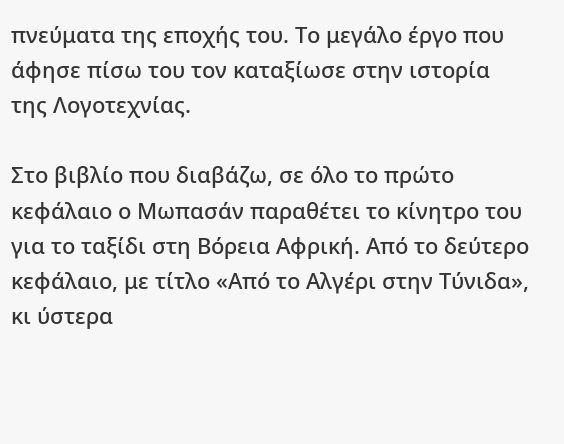πνεύματα της εποχής του. Το μεγάλο έργο που άφησε πίσω του τον καταξίωσε στην ιστορία της Λογοτεχνίας.

Στο βιβλίο που διαβάζω, σε όλο το πρώτο κεφάλαιο ο Μωπασάν παραθέτει το κίνητρο του για το ταξίδι στη Βόρεια Αφρική. Από το δεύτερο κεφάλαιο, με τίτλο «Από το Αλγέρι στην Τύνιδα», κι ύστερα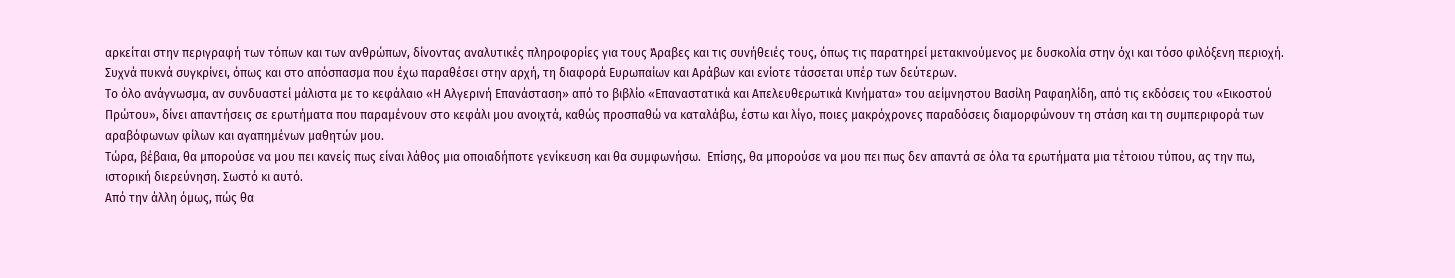αρκείται στην περιγραφή των τόπων και των ανθρώπων, δίνοντας αναλυτικές πληροφορίες για τους Άραβες και τις συνήθειές τους, όπως τις παρατηρεί μετακινούμενος με δυσκολία στην όχι και τόσο φιλόξενη περιοχή.
Συχνά πυκνά συγκρίνει, όπως και στο απόσπασμα που έχω παραθέσει στην αρχή, τη διαφορά Ευρωπαίων και Αράβων και ενίοτε τάσσεται υπέρ των δεύτερων.
Το όλο ανάγνωσμα, αν συνδυαστεί μάλιστα με το κεφάλαιο «Η Αλγερινή Επανάσταση» από το βιβλίο «Επαναστατικά και Απελευθερωτικά Κινήματα» του αείμνηστου Βασίλη Ραφαηλίδη, από τις εκδόσεις του «Εικοστού Πρώτου», δίνει απαντήσεις σε ερωτήματα που παραμένουν στο κεφάλι μου ανοιχτά, καθώς προσπαθώ να καταλάβω, έστω και λίγο, ποιες μακρόχρονες παραδόσεις διαμορφώνουν τη στάση και τη συμπεριφορά των αραβόφωνων φίλων και αγαπημένων μαθητών μου.
Τώρα, βέβαια, θα μπορούσε να μου πει κανείς πως είναι λάθος μια οποιαδήποτε γενίκευση και θα συμφωνήσω.  Επίσης, θα μπορούσε να μου πει πως δεν απαντά σε όλα τα ερωτήματα μια τέτοιου τύπου, ας την πω, ιστορική διερεύνηση. Σωστό κι αυτό.
Από την άλλη όμως, πώς θα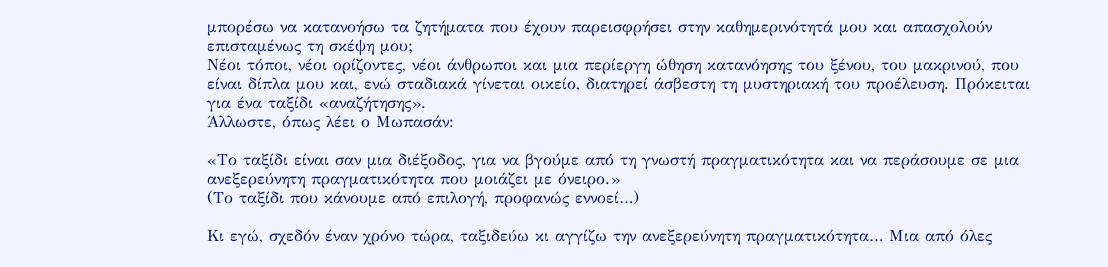μπορέσω να κατανοήσω τα ζητήματα που έχουν παρεισφρήσει στην καθημερινότητά μου και απασχολούν επισταμένως τη σκέψη μου;
Νέοι τόποι, νέοι ορίζοντες, νέοι άνθρωποι και μια περίεργη ώθηση κατανόησης του ξένου, του μακρινού, που είναι δίπλα μου και, ενώ σταδιακά γίνεται οικείο, διατηρεί άσβεστη τη μυστηριακή του προέλευση. Πρόκειται για ένα ταξίδι «αναζήτησης».
Άλλωστε, όπως λέει ο Μωπασάν:

«Το ταξίδι είναι σαν μια διέξοδος, για να βγούμε από τη γνωστή πραγματικότητα και να περάσουμε σε μια ανεξερεύνητη πραγματικότητα που μοιάζει με όνειρο.»
(Το ταξίδι που κάνουμε από επιλογή, προφανώς εννοεί…)

Κι εγώ, σχεδόν έναν χρόνο τώρα, ταξιδεύω κι αγγίζω την ανεξερεύνητη πραγματικότητα… Μια από όλες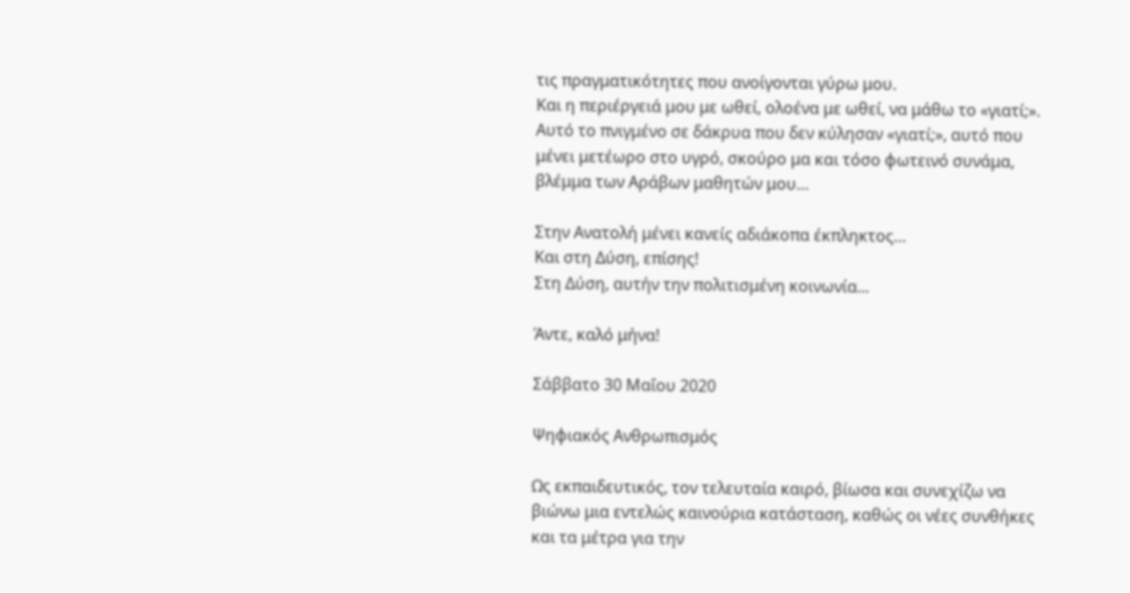τις πραγματικότητες που ανοίγονται γύρω μου.
Και η περιέργειά μου με ωθεί, ολοένα με ωθεί, να μάθω το «γιατί;».
Αυτό το πνιγμένο σε δάκρυα που δεν κύλησαν «γιατί;», αυτό που μένει μετέωρο στο υγρό, σκούρο μα και τόσο φωτεινό συνάμα, βλέμμα των Αράβων μαθητών μου…

Στην Ανατολή μένει κανείς αδιάκοπα έκπληκτος…
Και στη Δύση, επίσης!
Στη Δύση, αυτήν την πολιτισμένη κοινωνία...

Άντε, καλό μήνα!

Σάββατο 30 Μαΐου 2020

Ψηφιακός Ανθρωπισμός

Ως εκπαιδευτικός, τον τελευταία καιρό, βίωσα και συνεχίζω να βιώνω μια εντελώς καινούρια κατάσταση, καθώς οι νέες συνθήκες και τα μέτρα για την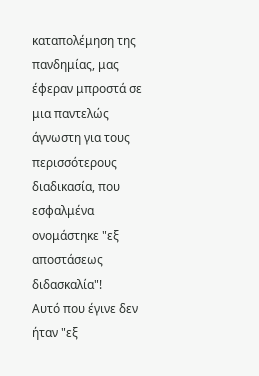καταπολέμηση της πανδημίας, μας έφεραν μπροστά σε μια παντελώς άγνωστη για τους περισσότερους διαδικασία, που εσφαλμένα ονομάστηκε "εξ αποστάσεως διδασκαλία"!
Αυτό που έγινε δεν ήταν "εξ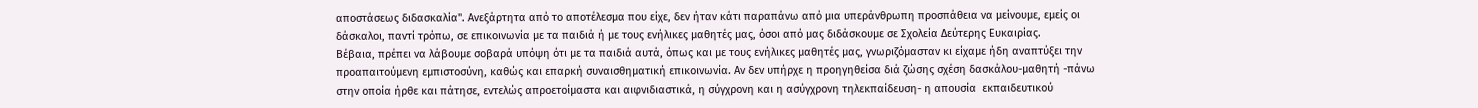αποστάσεως διδασκαλία". Ανεξάρτητα από το αποτέλεσμα που είχε, δεν ήταν κάτι παραπάνω από μια υπεράνθρωπη προσπάθεια να μείνουμε, εμείς οι δάσκαλοι, παντί τρόπω, σε επικοινωνία με τα παιδιά ή με τους ενήλικες μαθητές μας, όσοι από μας διδάσκουμε σε Σχολεία Δεύτερης Ευκαιρίας.
Βέβαια, πρέπει να λάβουμε σοβαρά υπόψη ότι με τα παιδιά αυτά, όπως και με τους ενήλικες μαθητές μας, γνωριζόμασταν κι είχαμε ήδη αναπτύξει την προαπαιτούμενη εμπιστοσύνη, καθώς και επαρκή συναισθηματική επικοινωνία. Αν δεν υπήρχε η προηγηθείσα διά ζώσης σχέση δασκάλου-μαθητή -πάνω στην οποία ήρθε και πάτησε, εντελώς απροετοίμαστα και αιφνιδιαστικά, η σύγχρονη και η ασύγχρονη τηλεκπαίδευση- η απουσία  εκπαιδευτικού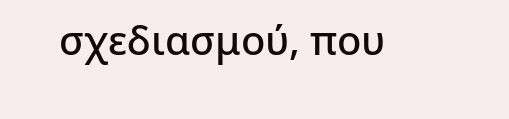σχεδιασμού, που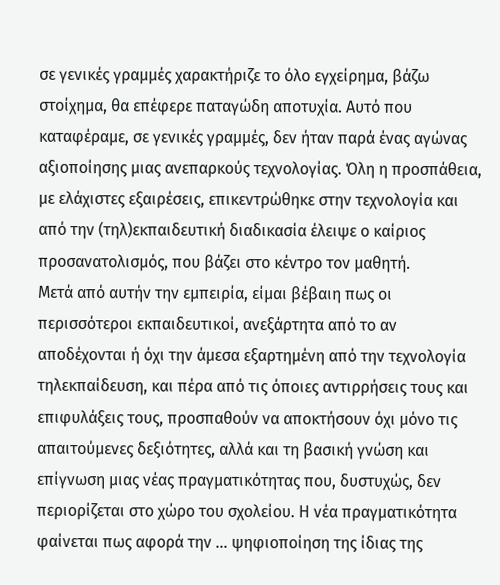σε γενικές γραμμές χαρακτήριζε το όλο εγχείρημα, βάζω στοίχημα, θα επέφερε παταγώδη αποτυχία. Αυτό που καταφέραμε, σε γενικές γραμμές, δεν ήταν παρά ένας αγώνας αξιοποίησης μιας ανεπαρκούς τεχνολογίας. Όλη η προσπάθεια, με ελάχιστες εξαιρέσεις, επικεντρώθηκε στην τεχνολογία και από την (τηλ)εκπαιδευτική διαδικασία έλειψε ο καίριος προσανατολισμός, που βάζει στο κέντρο τον μαθητή.
Μετά από αυτήν την εμπειρία, είμαι βέβαιη πως οι περισσότεροι εκπαιδευτικοί, ανεξάρτητα από το αν αποδέχονται ή όχι την άμεσα εξαρτημένη από την τεχνολογία τηλεκπαίδευση, και πέρα από τις όποιες αντιρρήσεις τους και επιφυλάξεις τους, προσπαθούν να αποκτήσουν όχι μόνο τις απαιτούμενες δεξιότητες, αλλά και τη βασική γνώση και επίγνωση μιας νέας πραγματικότητας που, δυστυχώς, δεν περιορίζεται στο χώρο του σχολείου. Η νέα πραγματικότητα φαίνεται πως αφορά την ... ψηφιοποίηση της ίδιας της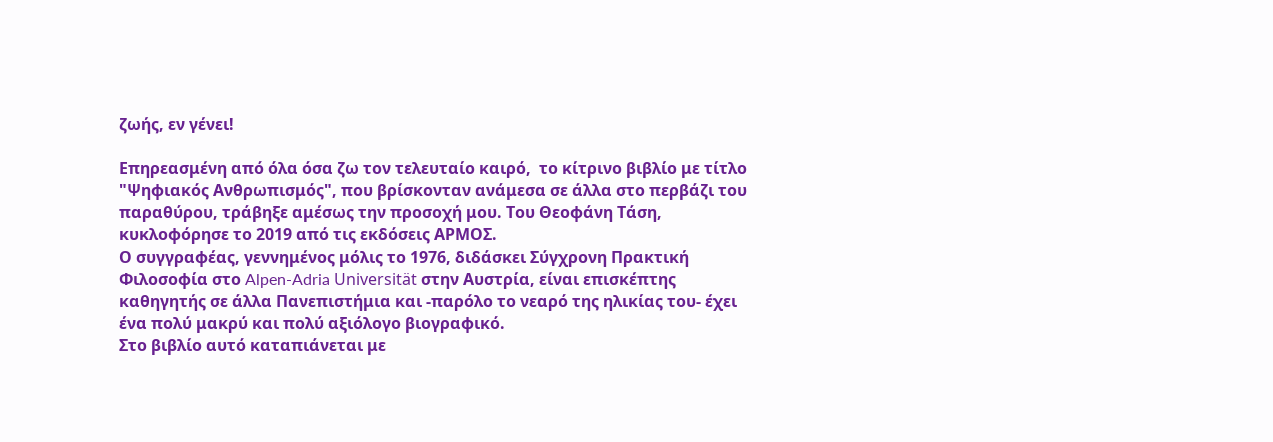ζωής, εν γένει!

Επηρεασμένη από όλα όσα ζω τον τελευταίο καιρό,  το κίτρινο βιβλίο με τίτλο "Ψηφιακός Ανθρωπισμός", που βρίσκονταν ανάμεσα σε άλλα στο περβάζι του παραθύρου, τράβηξε αμέσως την προσοχή μου. Του Θεοφάνη Τάση, κυκλοφόρησε το 2019 από τις εκδόσεις ΑΡΜΟΣ.
Ο συγγραφέας, γεννημένος μόλις το 1976, διδάσκει Σύγχρονη Πρακτική Φιλοσοφία στο Alpen-Adria Universität στην Αυστρία, είναι επισκέπτης καθηγητής σε άλλα Πανεπιστήμια και -παρόλο το νεαρό της ηλικίας του- έχει ένα πολύ μακρύ και πολύ αξιόλογο βιογραφικό.
Στο βιβλίο αυτό καταπιάνεται με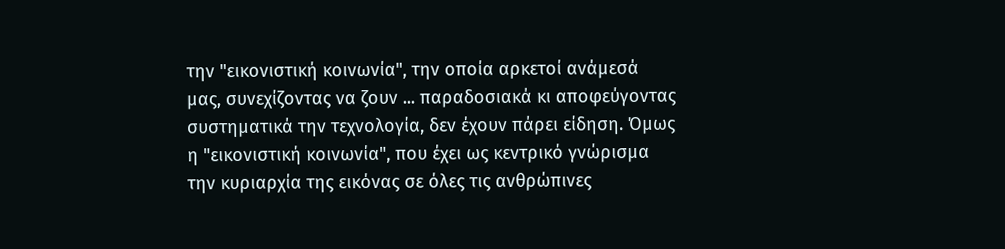την "εικονιστική κοινωνία", την οποία αρκετοί ανάμεσά μας, συνεχίζοντας να ζουν ... παραδοσιακά κι αποφεύγοντας συστηματικά την τεχνολογία, δεν έχουν πάρει είδηση. Όμως η "εικονιστική κοινωνία", που έχει ως κεντρικό γνώρισμα την κυριαρχία της εικόνας σε όλες τις ανθρώπινες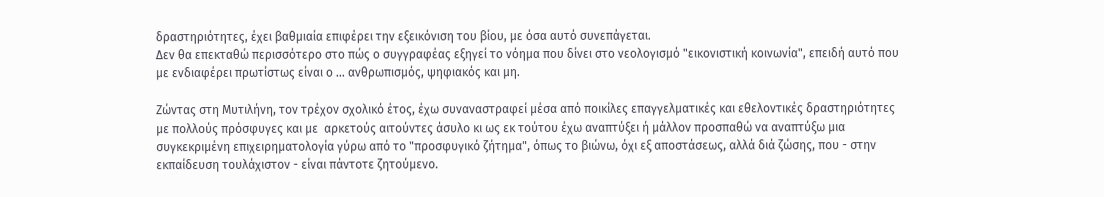δραστηριότητες, έχει βαθμιαία επιφέρει την εξεικόνιση του βίου, με όσα αυτό συνεπάγεται.
Δεν θα επεκταθώ περισσότερο στο πώς ο συγγραφέας εξηγεί το νόημα που δίνει στο νεολογισμό "εικονιστική κοινωνία", επειδή αυτό που με ενδιαφέρει πρωτίστως είναι ο ... ανθρωπισμός, ψηφιακός και μη.

Ζώντας στη Μυτιλήνη, τον τρέχον σχολικό έτος, έχω συναναστραφεί μέσα από ποικίλες επαγγελματικές και εθελοντικές δραστηριότητες με πολλούς πρόσφυγες και με  αρκετούς αιτούντες άσυλο κι ως εκ τούτου έχω αναπτύξει ή μάλλον προσπαθώ να αναπτύξω μια συγκεκριμένη επιχειρηματολογία γύρω από το "προσφυγικό ζήτημα", όπως το βιώνω, όχι εξ αποστάσεως, αλλά διά ζώσης, που - στην εκπαίδευση τουλάχιστον - είναι πάντοτε ζητούμενο.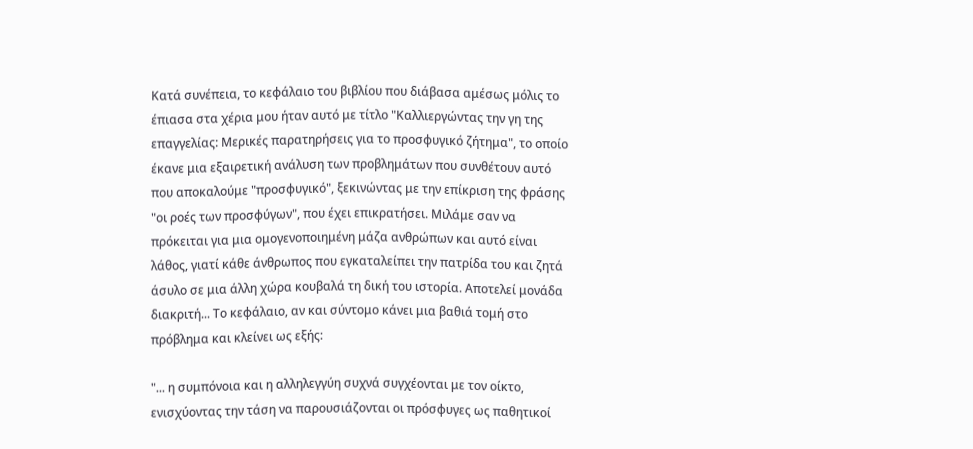Κατά συνέπεια, το κεφάλαιο του βιβλίου που διάβασα αμέσως μόλις το έπιασα στα χέρια μου ήταν αυτό με τίτλο "Καλλιεργώντας την γη της επαγγελίας: Μερικές παρατηρήσεις για το προσφυγικό ζήτημα", το οποίο έκανε μια εξαιρετική ανάλυση των προβλημάτων που συνθέτουν αυτό που αποκαλούμε "προσφυγικό", ξεκινώντας με την επίκριση της φράσης "οι ροές των προσφύγων", που έχει επικρατήσει. Μιλάμε σαν να πρόκειται για μια ομογενοποιημένη μάζα ανθρώπων και αυτό είναι λάθος, γιατί κάθε άνθρωπος που εγκαταλείπει την πατρίδα του και ζητά άσυλο σε μια άλλη χώρα κουβαλά τη δική του ιστορία. Αποτελεί μονάδα διακριτή... Το κεφάλαιο, αν και σύντομο κάνει μια βαθιά τομή στο πρόβλημα και κλείνει ως εξής:

"... η συμπόνοια και η αλληλεγγύη συχνά συγχέονται με τον οίκτο, ενισχύοντας την τάση να παρουσιάζονται οι πρόσφυγες ως παθητικοί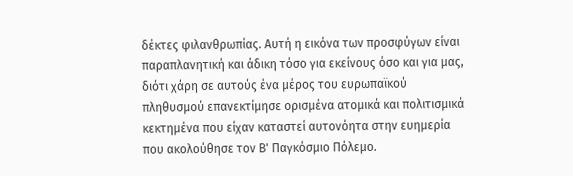δέκτες φιλανθρωπίας. Αυτή η εικόνα των προσφύγων είναι παραπλανητική και άδικη τόσο για εκείνους όσο και για μας, διότι χάρη σε αυτούς ένα μέρος του ευρωπαϊκού πληθυσμού επανεκτίμησε ορισμένα ατομικά και πολιτισμικά κεκτημένα που είχαν καταστεί αυτονόητα στην ευημερία που ακολούθησε τον Β' Παγκόσμιο Πόλεμο.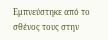Εμπνεύστηκε από το σθένος τους στην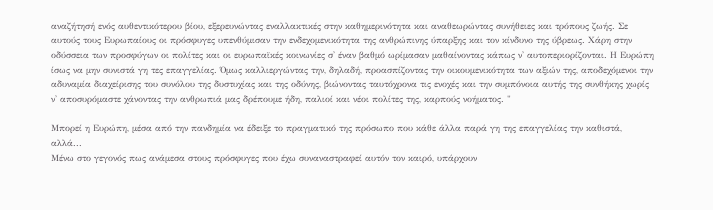αναζήτησή ενός αυθεντικότερου βίου, εξερευνώντας εναλλακτικές στην καθημερινότητα και αναθεωρώντας συνήθειες και τρόπους ζωής. Σε αυτούς τους Ευρωπαίους οι πρόσφυγες υπενθύμισαν την ενδεχομενικότητα της ανθρώπινης ύπαρξης και τον κίνδυνο της ύβρεως. Χάρη στην οδύσσεια των προσφύγων οι πολίτες και οι ευρωπαϊκές κοινωνίες σ' έναν βαθμό ωρίμασαν μαθαίνοντας κάπως ν' αυτοπεριορίζονται. Η Ευρώπη ίσως να μην συνιστά γη τες επαγγελίας. Όμως καλλιεργώντας την, δηλαδή, προασπίζοντας την οικουμενικότητα των αξιών της, αποδεχόμενοι την αδυναμία διαχείρισης του συνόλου της δυστυχίας και της οδύνης, βιώνοντας ταυτόχρονα τις ενοχές και την συμπόνοια αυτής της συνθήκης χωρίς ν' αποσυρόμαστε χάνοντας την ανθρωπιά μας δρέπουμε ήδη, παλιοί και νέοι πολίτες της, καρπούς νοήματος. "

Μπορεί η Ευρώπη, μέσα από την πανδημία να έδειξε το πραγματικό της πρόσωπο που κάθε άλλα παρά γη της επαγγελίας την καθιστά, αλλά...
Μένω στο γεγονός πως ανάμεσα στους πρόσφυγες που έχω συναναστραφεί αυτόν τον καιρό, υπάρχουν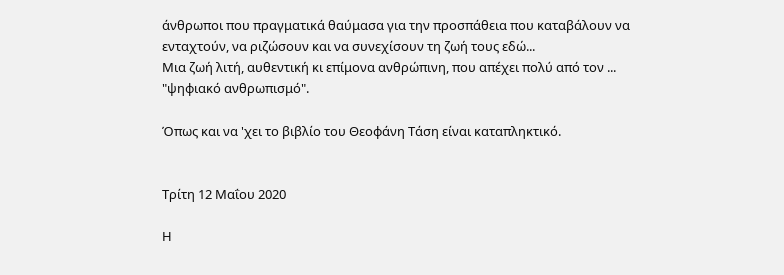άνθρωποι που πραγματικά θαύμασα για την προσπάθεια που καταβάλουν να ενταχτούν, να ριζώσουν και να συνεχίσουν τη ζωή τους εδώ...
Μια ζωή λιτή, αυθεντική κι επίμονα ανθρώπινη, που απέχει πολύ από τον ... "ψηφιακό ανθρωπισμό".

Όπως και να 'χει το βιβλίο του Θεοφάνη Τάση είναι καταπληκτικό.


Τρίτη 12 Μαΐου 2020

Η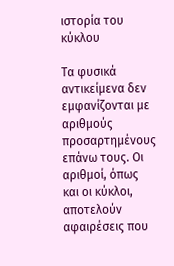ιστορία του κύκλου

Τα φυσικά αντικείμενα δεν εμφανίζονται με αριθμούς προσαρτημένους επάνω τους. Οι αριθμοί, όπως και οι κύκλοι, αποτελούν αφαιρέσεις που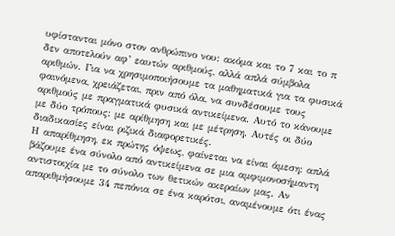υφίστανται μόνο στον ανθρώπινο νου: ακόμα και το 7 και το π δεν αποτελούν αφ’ εαυτών αριθμούς, αλλά απλά σύμβολα αριθμών. Για να χρησιμοποιήσουμε τα μαθηματικά για τα φυσικά φαινόμενα, χρειάζεται, πριν από όλα, να συνδέσουμε τους αριθμούς με πραγματικά φυσικά αντικείμενα. Αυτό το κάνουμε με δύο τρόπους: με αρίθμηση και με μέτρηση. Αυτές οι δύο διαδικασίες είναι ριζικά διαφορετικές.
Η απαρίθμηση, εκ πρώτης όψεως, φαίνεται να είναι άμεση: απλά βάζουμε ένα σύνολο από αντικείμενα σε μια αμφιμονοσήμαντη αντιστοιχία με το σύνολο των θετικών ακεραίων μας. Αν απαριθμήσουμε 34 πεπόνια σε ένα καρότσι, αναμένουμε ότι ένας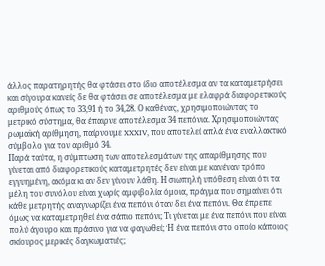άλλος παρατηρητής θα φτάσει στο ίδιο αποτέλεσμα αν τα καταμετρήσει και σίγουρα κανείς δε θα φτάσει σε αποτέλεσμα με ελαφρά διαφορετικούς αριθμούς όπως το 33,91 ή το 34,28. Ο καθένας, χρησιμοποιώντας το μετρικό σύστημα, θα έπαιρνε αποτέλεσμα 34 πεπόνια. Χρησιμοποιώντας ρωμαϊκή αρίθμηση, παίρνουμε XXXIV, που αποτελεί απλά ένα εναλλακτικό σύμβολο για τον αριθμό 34.
Παρά ταύτα, η σύμπτωση των αποτελεσμάτων της απαρίθμησης που γίνεται από διαφορετικούς καταμετρητές δεν είναι με κανέναν τρόπο εγγυημένη, ακόμα κι αν δεν γίνουν λάθη. Η σιωπηλή υπόθεση είναι ότι τα μέλη του συνόλου είναι χωρίς αμφιβολία όμοια, πράγμα που σημαίνει ότι κάθε μετρητής αναγνωρίζει ένα πεπόνι όταν δει ένα πεπόνι. Θα έπρεπε όμως να καταμετρηθεί ένα σάπιο πεπόνι; Τι γίνεται με ένα πεπόνι που είναι πολύ άγουρο και πράσινο για να φαγωθεί; Ή ένα πεπόνι στο οποίο κάποιος σκίουρος μερικές δαγκωματιές;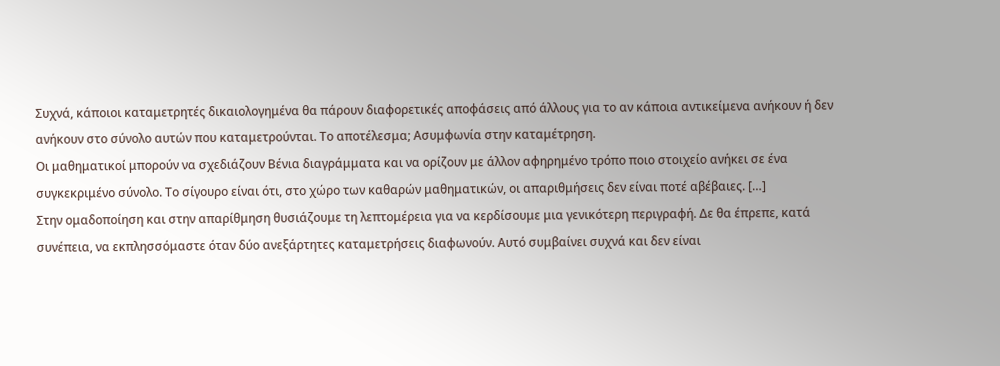Συχνά, κάποιοι καταμετρητές δικαιολογημένα θα πάρουν διαφορετικές αποφάσεις από άλλους για το αν κάποια αντικείμενα ανήκουν ή δεν ανήκουν στο σύνολο αυτών που καταμετρούνται. Το αποτέλεσμα; Ασυμφωνία στην καταμέτρηση.
Οι μαθηματικοί μπορούν να σχεδιάζουν Βένια διαγράμματα και να ορίζουν με άλλον αφηρημένο τρόπο ποιο στοιχείο ανήκει σε ένα συγκεκριμένο σύνολο. Το σίγουρο είναι ότι, στο χώρο των καθαρών μαθηματικών, οι απαριθμήσεις δεν είναι ποτέ αβέβαιες. […]
Στην ομαδοποίηση και στην απαρίθμηση θυσιάζουμε τη λεπτομέρεια για να κερδίσουμε μια γενικότερη περιγραφή. Δε θα έπρεπε, κατά συνέπεια, να εκπλησσόμαστε όταν δύο ανεξάρτητες καταμετρήσεις διαφωνούν. Αυτό συμβαίνει συχνά και δεν είναι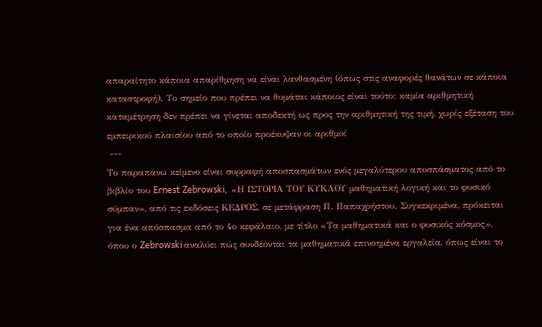απαραίτητο κάποια απαρίθμηση να είναι λανθασμένη (όπως στις αναφορές θανάτων σε κάποια καταστροφή). Το σημείο που πρέπει να θυμάται κάποιος είναι τούτο: καμία αριθμητική καταμέτρηση δεν πρέπει να γίνεται αποδεκτή ως προς την αριθμητική της τιμή, χωρίς εξέταση του εμπειρικού πλαισίου από το οποίο προέκυψαν οι αριθμοί
 ---
Το παραπάνω κείμενο είναι συρραφή αποσπασμάτων ενός μεγαλύτερου αποσπάσματος από το βιβλίο του Ernest Zebrowski,  «Η ΙΣΤΟΡΙΑ ΤΟΥ ΚΥΚΛΟΥ μαθηματική λογική και το φυσικό σύμπαν», από τις εκδόσεις ΚΕΔΡΟΣ, σε μετάφραση Π. Παπαχρήστου. Συγκεκριμένα, πρόκειται για ένα απόσπασμα από το 4ο κεφάλαιο, με τίτλο «Τα μαθηματικά και ο φυσικός κόσμος», όπου ο Zebrowski αναλύει πώς συνδέονται τα μαθηματικά επινοημένα εργαλεία, όπως είναι το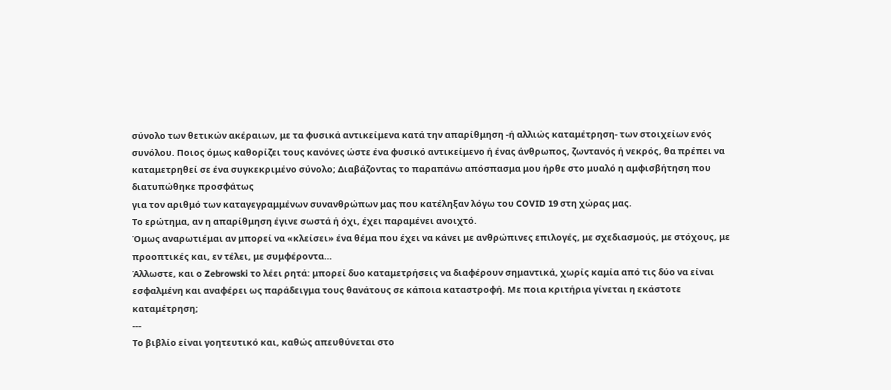σύνολο των θετικών ακέραιων, με τα φυσικά αντικείμενα κατά την απαρίθμηση -ή αλλιώς καταμέτρηση- των στοιχείων ενός συνόλου. Ποιος όμως καθορίζει τους κανόνες ώστε ένα φυσικό αντικείμενο ή ένας άνθρωπος, ζωντανός ή νεκρός, θα πρέπει να καταμετρηθεί σε ένα συγκεκριμένο σύνολο; Διαβάζοντας το παραπάνω απόσπασμα μου ήρθε στο μυαλό η αμφισβήτηση που διατυπώθηκε προσφάτως
για τον αριθμό των καταγεγραμμένων συνανθρώπων μας που κατέληξαν λόγω του COVID 19 στη χώρας μας.
Το ερώτημα, αν η απαρίθμηση έγινε σωστά ή όχι, έχει παραμένει ανοιχτό.
Όμως αναρωτιέμαι αν μπορεί να «κλείσει» ένα θέμα που έχει να κάνει με ανθρώπινες επιλογές, με σχεδιασμούς, με στόχους, με προοπτικές και, εν τέλει, με συμφέροντα…
Άλλωστε, και ο Zebrowski το λέει ρητά: μπορεί δυο καταμετρήσεις να διαφέρουν σημαντικά, χωρίς καμία από τις δύο να είναι εσφαλμένη και αναφέρει ως παράδειγμα τους θανάτους σε κάποια καταστροφή. Με ποια κριτήρια γίνεται η εκάστοτε καταμέτρηση;
---
Το βιβλίο είναι γοητευτικό και, καθώς απευθύνεται στο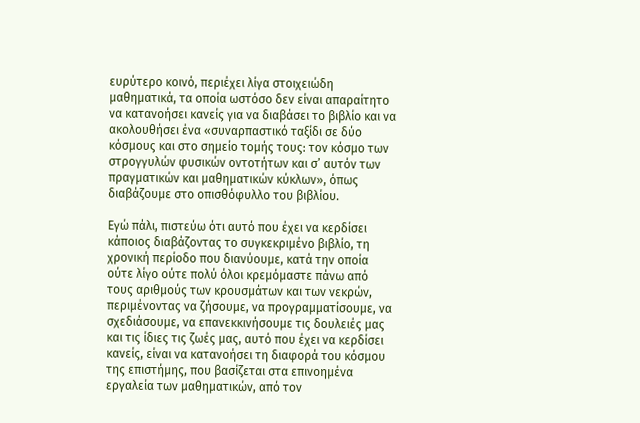ευρύτερο κοινό, περιέχει λίγα στοιχειώδη μαθηματικά, τα οποία ωστόσο δεν είναι απαραίτητο να κατανοήσει κανείς για να διαβάσει το βιβλίο και να ακολουθήσει ένα «συναρπαστικό ταξίδι σε δύο κόσμους και στο σημείο τομής τους: τον κόσμο των στρογγυλών φυσικών οντοτήτων και σ’ αυτόν των πραγματικών και μαθηματικών κύκλων», όπως διαβάζουμε στο οπισθόφυλλο του βιβλίου.

Εγώ πάλι, πιστεύω ότι αυτό που έχει να κερδίσει κάποιος διαβάζοντας το συγκεκριμένο βιβλίο, τη χρονική περίοδο που διανύουμε, κατά την οποία ούτε λίγο ούτε πολύ όλοι κρεμόμαστε πάνω από τους αριθμούς των κρουσμάτων και των νεκρών,  περιμένοντας να ζήσουμε, να προγραμματίσουμε, να σχεδιάσουμε, να επανεκκινήσουμε τις δουλειές μας και τις ίδιες τις ζωές μας, αυτό που έχει να κερδίσει κανείς, είναι να κατανοήσει τη διαφορά του κόσμου της επιστήμης, που βασίζεται στα επινοημένα εργαλεία των μαθηματικών, από τον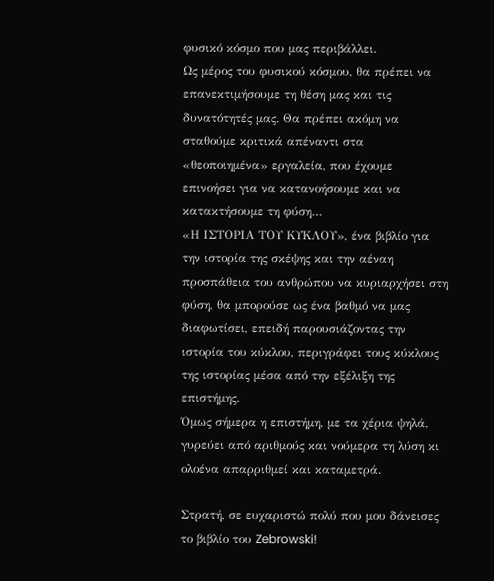φυσικό κόσμο που μας περιβάλλει.
Ως μέρος του φυσικού κόσμου, θα πρέπει να επανεκτιμήσουμε τη θέση μας και τις δυνατότητές μας. Θα πρέπει ακόμη να σταθούμε κριτικά απέναντι στα «θεοποιημένα» εργαλεία, που έχουμε επινοήσει για να κατανοήσουμε και να κατακτήσουμε τη φύση…
«Η ΙΣΤΟΡΙΑ ΤΟΥ ΚΥΚΛΟΥ», ένα βιβλίο για την ιστορία της σκέψης και την αέναη προσπάθεια του ανθρώπου να κυριαρχήσει στη φύση, θα μπορούσε ως ένα βαθμό να μας διαφωτίσει, επειδή παρουσιάζοντας την ιστορία του κύκλου, περιγράφει τους κύκλους της ιστορίας μέσα από την εξέλιξη της επιστήμης.
Όμως σήμερα η επιστήμη, με τα χέρια ψηλά, γυρεύει από αριθμούς και νούμερα τη λύση κι ολοένα απαρριθμεί και καταμετρά.

Στρατή, σε ευχαριστώ πολύ που μου δάνεισες το βιβλίο του Zebrowski!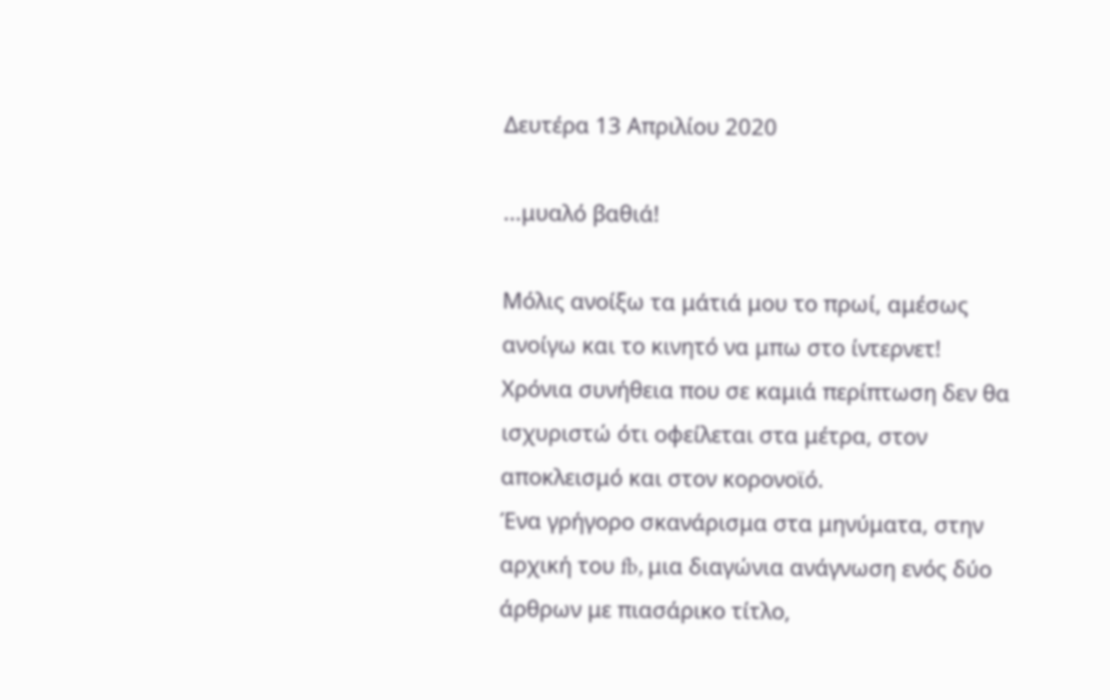Δευτέρα 13 Απριλίου 2020

...μυαλό βαθιά!

Μόλις ανοίξω τα μάτιά μου το πρωί, αμέσως ανοίγω και το κινητό να μπω στο ίντερνετ! Χρόνια συνήθεια που σε καμιά περίπτωση δεν θα ισχυριστώ ότι οφείλεται στα μέτρα, στον αποκλεισμό και στον κορονοϊό.
Ένα γρήγορο σκανάρισμα στα μηνύματα, στην αρχική του fb, μια διαγώνια ανάγνωση ενός δύο άρθρων με πιασάρικο τίτλο,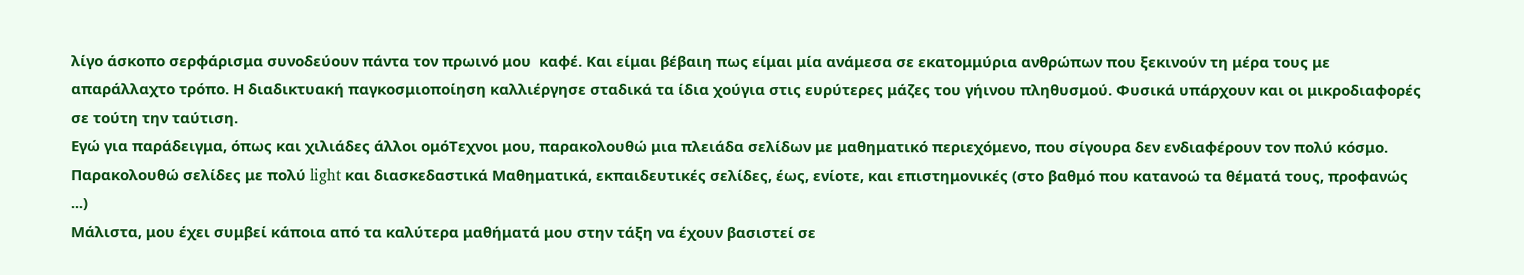λίγο άσκοπο σερφάρισμα συνοδεύουν πάντα τον πρωινό μου  καφέ. Και είμαι βέβαιη πως είμαι μία ανάμεσα σε εκατομμύρια ανθρώπων που ξεκινούν τη μέρα τους με απαράλλαχτο τρόπο. Η διαδικτυακή παγκοσμιοποίηση καλλιέργησε σταδικά τα ίδια χούγια στις ευρύτερες μάζες του γήινου πληθυσμού. Φυσικά υπάρχουν και οι μικροδιαφορές σε τούτη την ταύτιση.
Εγώ για παράδειγμα, όπως και χιλιάδες άλλοι ομόΤεχνοι μου, παρακολουθώ μια πλειάδα σελίδων με μαθηματικό περιεχόμενο, που σίγουρα δεν ενδιαφέρουν τον πολύ κόσμο. Παρακολουθώ σελίδες με πολύ light και διασκεδαστικά Μαθηματικά, εκπαιδευτικές σελίδες, έως, ενίοτε, και επιστημονικές (στο βαθμό που κατανοώ τα θέματά τους, προφανώς ...)
Μάλιστα, μου έχει συμβεί κάποια από τα καλύτερα μαθήματά μου στην τάξη να έχουν βασιστεί σε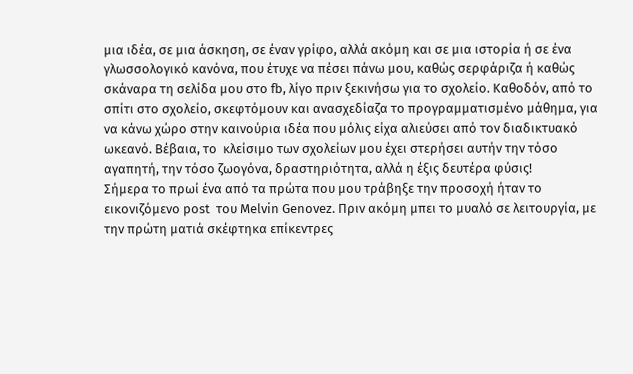μια ιδέα, σε μια άσκηση, σε έναν γρίφο, αλλά ακόμη και σε μια ιστορία ή σε ένα γλωσσολογικό κανόνα, που έτυχε να πέσει πάνω μου, καθώς σερφάριζα ή καθώς σκάναρα τη σελίδα μου στο fb, λίγο πριν ξεκινήσω για το σχολείο. Καθοδόν, από το σπίτι στο σχολείο, σκεφτόμουν και ανασχεδίαζα το προγραμματισμένο μάθημα, για να κάνω χώρο στην καινούρια ιδέα που μόλις είχα αλιεύσει από τον διαδικτυακό ωκεανό. Βέβαια, το  κλείσιμο των σχολείων μου έχει στερήσει αυτήν την τόσο αγαπητή, την τόσο ζωογόνα, δραστηριότητα, αλλά η έξις δευτέρα φύσις!
Σήμερα το πρωί ένα από τα πρώτα που μου τράβηξε την προσοχή ήταν το εικονιζόμενο post  του Melvin Genovez. Πριν ακόμη μπει το μυαλό σε λειτουργία, με την πρώτη ματιά σκέφτηκα επίκεντρες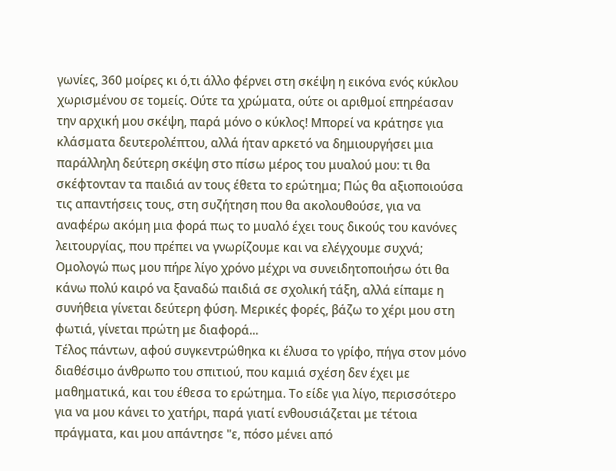γωνίες, 360 μοίρες κι ό,τι άλλο φέρνει στη σκέψη η εικόνα ενός κύκλου χωρισμένου σε τομείς. Ούτε τα χρώματα, ούτε οι αριθμοί επηρέασαν την αρχική μου σκέψη, παρά μόνο ο κύκλος! Μπορεί να κράτησε για κλάσματα δευτερολέπτου, αλλά ήταν αρκετό να δημιουργήσει μια παράλληλη δεύτερη σκέψη στο πίσω μέρος του μυαλού μου: τι θα σκέφτονταν τα παιδιά αν τους έθετα το ερώτημα; Πώς θα αξιοποιούσα τις απαντήσεις τους, στη συζήτηση που θα ακολουθούσε, για να αναφέρω ακόμη μια φορά πως το μυαλό έχει τους δικούς του κανόνες λειτουργίας, που πρέπει να γνωρίζουμε και να ελέγχουμε συχνά;
Ομολογώ πως μου πήρε λίγο χρόνο μέχρι να συνειδητοποιήσω ότι θα κάνω πολύ καιρό να ξαναδώ παιδιά σε σχολική τάξη, αλλά είπαμε η συνήθεια γίνεται δεύτερη φύση. Μερικές φορές, βάζω το χέρι μου στη φωτιά, γίνεται πρώτη με διαφορά...
Τέλος πάντων, αφού συγκεντρώθηκα κι έλυσα το γρίφο, πήγα στον μόνο διαθέσιμο άνθρωπο του σπιτιού, που καμιά σχέση δεν έχει με μαθηματικά, και του έθεσα το ερώτημα. Το είδε για λίγο, περισσότερο για να μου κάνει το χατήρι, παρά γιατί ενθουσιάζεται με τέτοια πράγματα, και μου απάντησε "ε, πόσο μένει από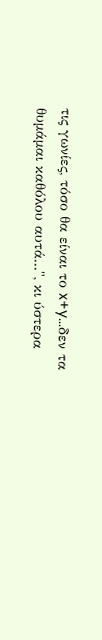τις γωνίες, τόσο θα είναι το x+y...δεν τα θυμάμαι καθόλου αυτά...", κι ύστερα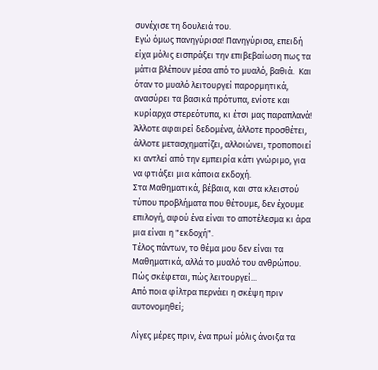συνέχισε τη δουλειά του.
Εγώ όμως πανηγύρισα! Πανηγύρισα, επειδή είχα μόλις εισπράξει την επιβεβαίωση πως τα μάτια βλέπουν μέσα από το μυαλό, βαθιά.  Και όταν το μυαλό λειτουργεί παρορμητικά, ανασύρει τα βασικά πρότυπα, ενίοτε και κυρίαρχα στερεότυπα, κι έτσι μας παραπλανά!
Άλλοτε αφαιρεί δεδομένα, άλλοτε προσθέτει, άλλοτε μετασχηματίζει, αλλοιώνει, τροποποιεί κι αντλεί από την εμπειρία κάτι γνώριμο, για να φτιάξει μια κάποια εκδοχή.
Στα Μαθηματικά, βέβαια, και στα κλειστού τύπου προβλήματα που θέτουμε, δεν έχουμε επιλογή, αφού ένα είναι το αποτέλεσμα κι άρα μια είναι η "εκδοχή".
Τέλος πάντων, το θέμα μου δεν είναι τα Μαθηματικά, αλλά το μυαλό του ανθρώπου.
Πώς σκέφεται, πώς λειτουργεί...
Από ποια φίλτρα περνάει η σκέψη πριν αυτονομηθεί;

Λίγες μέρες πριν, ένα πρωί μόλις άνοιξα τα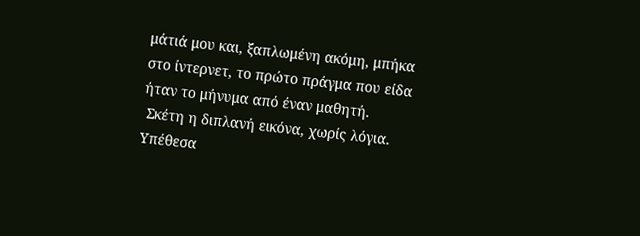μάτιά μου και, ξαπλωμένη ακόμη, μπήκα στο ίντερνετ, το πρώτο πράγμα που είδα ήταν το μήνυμα από έναν μαθητή.
 Σκέτη η διπλανή εικόνα, χωρίς λόγια. Υπέθεσα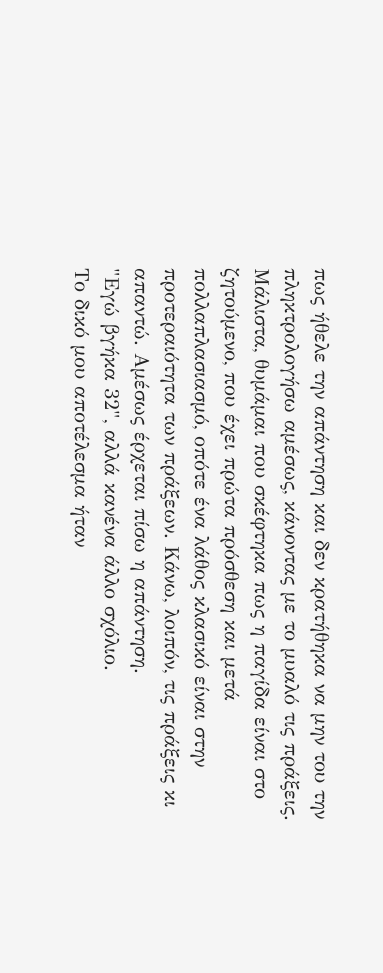πως ήθελε την απάντηση και δεν κρατήθηκα να μην του την πληκτρολογήσω αμέσως, κάνοντας με το μυαλό τις πράξεις. Μάλιστα, θυμάμαι που σκέφτηκα πως η παγίδα είναι στο ζητούμενο, που έχει πρώτα πρόσθεση και μετά πολλαπλασιασμό, οπότε ένα λάθος κλασικό είναι στην προτεραιότητα των πράξεων. Κάνω, λοιπόν, τις πράξεις κι απαντώ. Αμέσως έρχεται πίσω η απάντηση.
"Εγώ βγήκα 32", αλλά κανένα άλλο σχόλιο.
Το δικό μου αποτέλεσμα ήταν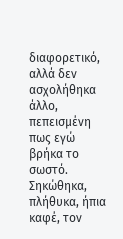διαφορετικό, αλλά δεν ασχολήθηκα άλλο, πεπεισμένη πως εγώ βρήκα το σωστό. Σηκώθηκα, πλήθυκα, ήπια καφέ, τον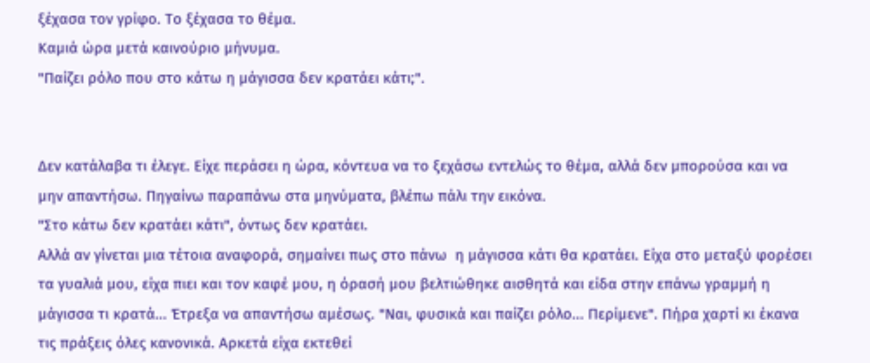ξέχασα τον γρίφο. Το ξέχασα το θέμα.
Καμιά ώρα μετά καινούριο μήνυμα.
"Παίζει ρόλο που στο κάτω η μάγισσα δεν κρατάει κάτι;".


Δεν κατάλαβα τι έλεγε. Είχε περάσει η ώρα, κόντευα να το ξεχάσω εντελώς το θέμα, αλλά δεν μπορούσα και να μην απαντήσω. Πηγαίνω παραπάνω στα μηνύματα, βλέπω πάλι την εικόνα.
"Στο κάτω δεν κρατάει κάτι", όντως δεν κρατάει.
Αλλά αν γίνεται μια τέτοια αναφορά, σημαίνει πως στο πάνω  η μάγισσα κάτι θα κρατάει. Είχα στο μεταξύ φορέσει τα γυαλιά μου, είχα πιει και τον καφέ μου, η όρασή μου βελτιώθηκε αισθητά και είδα στην επάνω γραμμή η μάγισσα τι κρατά... Έτρεξα να απαντήσω αμέσως. "Ναι, φυσικά και παίζει ρόλο... Περίμενε". Πήρα χαρτί κι έκανα τις πράξεις όλες κανονικά. Αρκετά είχα εκτεθεί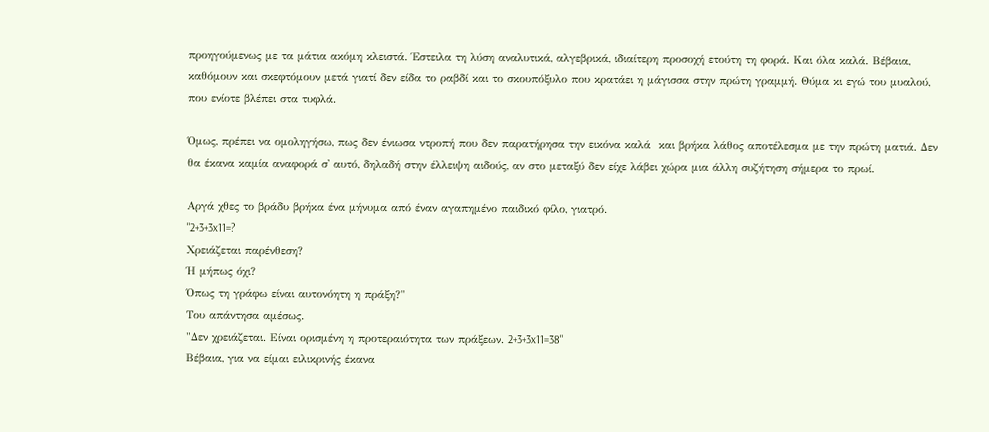προηγούμενως με τα μάτια ακόμη κλειστά. Έστειλα τη λύση αναλυτικά, αλγεβρικά, ιδιαίτερη προσοχή ετούτη τη φορά. Και όλα καλά. Βέβαια, καθόμουν και σκεφτόμουν μετά γιατί δεν είδα το ραβδί και το σκουπόξυλο που κρατάει η μάγισσα στην πρώτη γραμμή. Θύμα κι εγώ του μυαλού, που ενίοτε βλέπει στα τυφλά.

Όμως, πρέπει να ομοληγήσω, πως δεν ένιωσα ντροπή που δεν παρατήρησα την εικόνα καλά  και βρήκα λάθος αποτέλεσμα με την πρώτη ματιά. Δεν θα έκανα καμία αναφορά σ' αυτό, δηλαδή στην έλλειψη αιδούς, αν στο μεταξύ δεν είχε λάβει χώρα μια άλλη συζήτηση σήμερα το πρωί.

Αργά χθες το βράδυ βρήκα ένα μήνυμα από έναν αγαπημένο παιδικό φίλο, γιατρό.
"2+3+3x11=?
Χρειάζεται παρένθεση?
Ή μήπως όχι?
Όπως τη γράφω είναι αυτονόητη η πράξη?"
Του απάντησα αμέσως.
"Δεν χρειάζεται. Είναι ορισμένη η προτεραιότητα των πράξεων. 2+3+3x11=38"
Βέβαια, για να είμαι ειλικρινής έκανα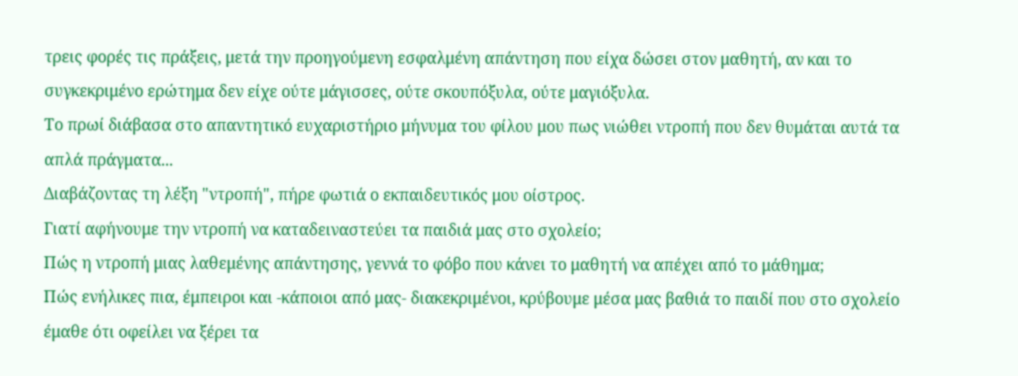τρεις φορές τις πράξεις, μετά την προηγούμενη εσφαλμένη απάντηση που είχα δώσει στον μαθητή, αν και το συγκεκριμένο ερώτημα δεν είχε ούτε μάγισσες, ούτε σκουπόξυλα, ούτε μαγιόξυλα.
Το πρωί διάβασα στο απαντητικό ευχαριστήριο μήνυμα του φίλου μου πως νιώθει ντροπή που δεν θυμάται αυτά τα απλά πράγματα...
Διαβάζοντας τη λέξη "ντροπή", πήρε φωτιά ο εκπαιδευτικός μου οίστρος.
Γιατί αφήνουμε την ντροπή να καταδειναστεύει τα παιδιά μας στο σχολείο;
Πώς η ντροπή μιας λαθεμένης απάντησης, γεννά το φόβο που κάνει το μαθητή να απέχει από το μάθημα;
Πώς ενήλικες πια, έμπειροι και -κάποιοι από μας- διακεκριμένοι, κρύβουμε μέσα μας βαθιά το παιδί που στο σχολείο έμαθε ότι οφείλει να ξέρει τα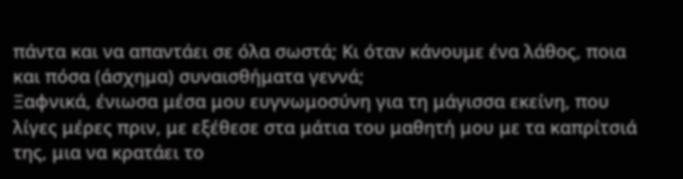πάντα και να απαντάει σε όλα σωστά; Κι όταν κάνουμε ένα λάθος, ποια και πόσα (άσχημα) συναισθήματα γεννά;
Ξαφνικά, ένιωσα μέσα μου ευγνωμοσύνη για τη μάγισσα εκείνη, που λίγες μέρες πριν, με εξέθεσε στα μάτια του μαθητή μου με τα καπρίτσιά της, μια να κρατάει το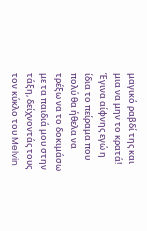μαγικό ραβδί της και μια να μην το κρατά! Έγινα αίφνης εγώ η ίδια το πείραμα που πολύ θα ήθελα να τρέξω να το δοκιμάσω με τα παιδιά μου στην τάξη, δείχνοντάς τους τον κύκλο του Melvin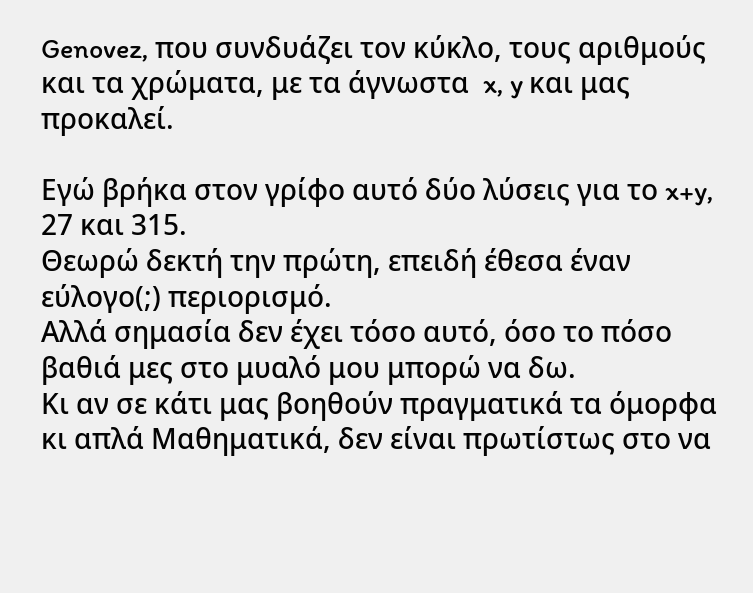Genovez, που συνδυάζει τον κύκλο, τους αριθμούς και τα χρώματα, με τα άγνωστα  x, y και μας προκαλεί.

Εγώ βρήκα στον γρίφο αυτό δύο λύσεις για το x+y,  27 και 315.
Θεωρώ δεκτή την πρώτη, επειδή έθεσα έναν εύλογο(;) περιορισμό.
Αλλά σημασία δεν έχει τόσο αυτό, όσο το πόσο βαθιά μες στο μυαλό μου μπορώ να δω.
Κι αν σε κάτι μας βοηθούν πραγματικά τα όμορφα κι απλά Μαθηματικά, δεν είναι πρωτίστως στο να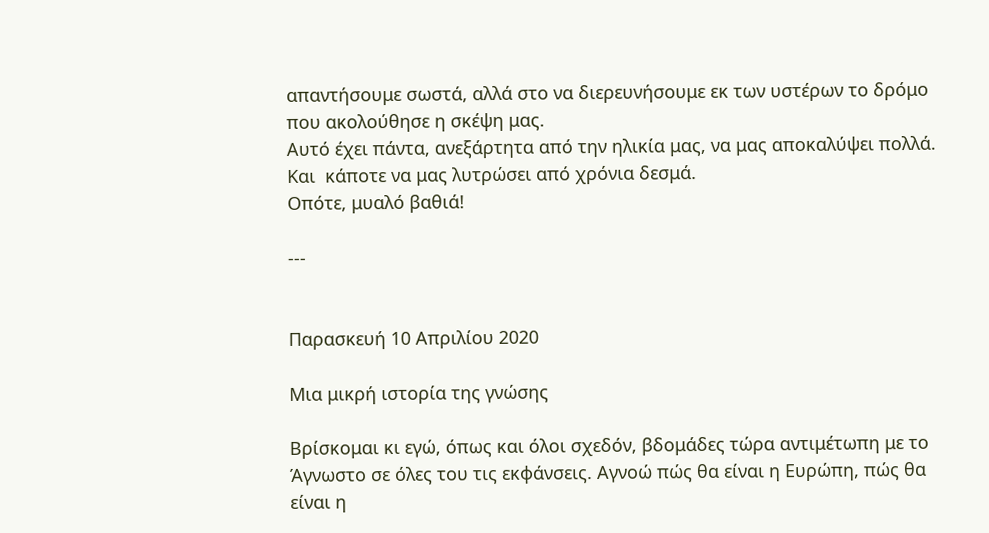απαντήσουμε σωστά, αλλά στο να διερευνήσουμε εκ των υστέρων το δρόμο που ακολούθησε η σκέψη μας.
Αυτό έχει πάντα, ανεξάρτητα από την ηλικία μας, να μας αποκαλύψει πολλά.
Και  κάποτε να μας λυτρώσει από χρόνια δεσμά.
Οπότε, μυαλό βαθιά!

---


Παρασκευή 10 Απριλίου 2020

Μια μικρή ιστορία της γνώσης

Βρίσκομαι κι εγώ, όπως και όλοι σχεδόν, βδομάδες τώρα αντιμέτωπη με το Άγνωστο σε όλες του τις εκφάνσεις. Αγνοώ πώς θα είναι η Ευρώπη, πώς θα είναι η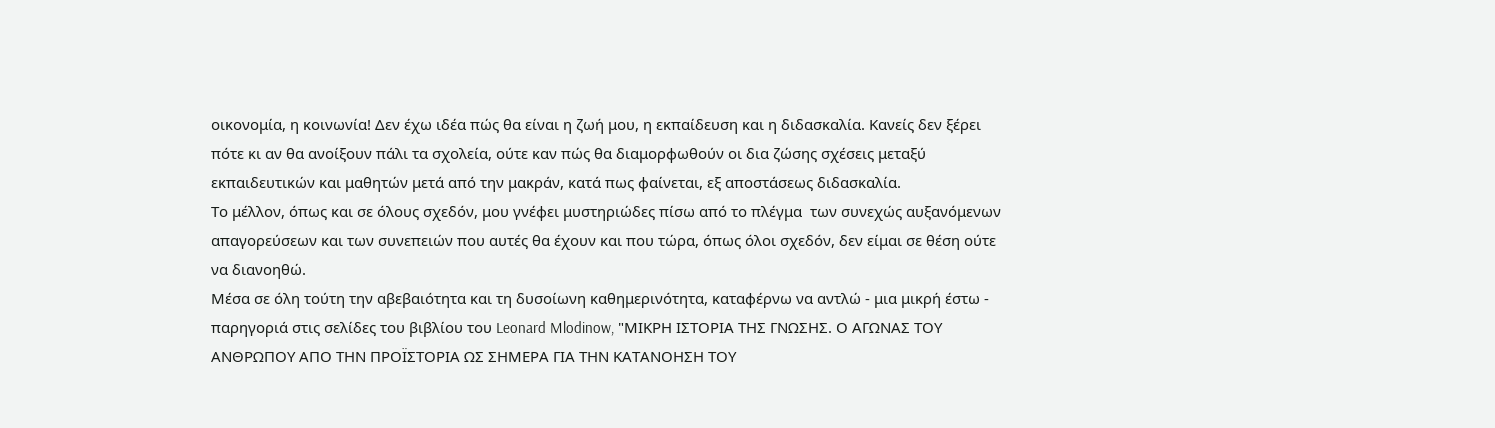οικονομία, η κοινωνία! Δεν έχω ιδέα πώς θα είναι η ζωή μου, η εκπαίδευση και η διδασκαλία. Κανείς δεν ξέρει πότε κι αν θα ανοίξουν πάλι τα σχολεία, ούτε καν πώς θα διαμορφωθούν οι δια ζώσης σχέσεις μεταξύ εκπαιδευτικών και μαθητών μετά από την μακράν, κατά πως φαίνεται, εξ αποστάσεως διδασκαλία.
Το μέλλον, όπως και σε όλους σχεδόν, μου γνέφει μυστηριώδες πίσω από το πλέγμα  των συνεχώς αυξανόμενων απαγορεύσεων και των συνεπειών που αυτές θα έχουν και που τώρα, όπως όλοι σχεδόν, δεν είμαι σε θέση ούτε να διανοηθώ.
Μέσα σε όλη τούτη την αβεβαιότητα και τη δυσοίωνη καθημερινότητα, καταφέρνω να αντλώ - μια μικρή έστω - παρηγοριά στις σελίδες του βιβλίου του Leonard Mlodinow, "ΜΙΚΡΗ ΙΣΤΟΡΙΑ ΤΗΣ ΓΝΩΣΗΣ. Ο ΑΓΩΝΑΣ ΤΟΥ ΑΝΘΡΩΠΟΥ ΑΠΟ ΤΗΝ ΠΡΟΪΣΤΟΡΙΑ ΩΣ ΣΗΜΕΡΑ ΓΙΑ ΤΗΝ ΚΑΤΑΝΟΗΣΗ ΤΟΥ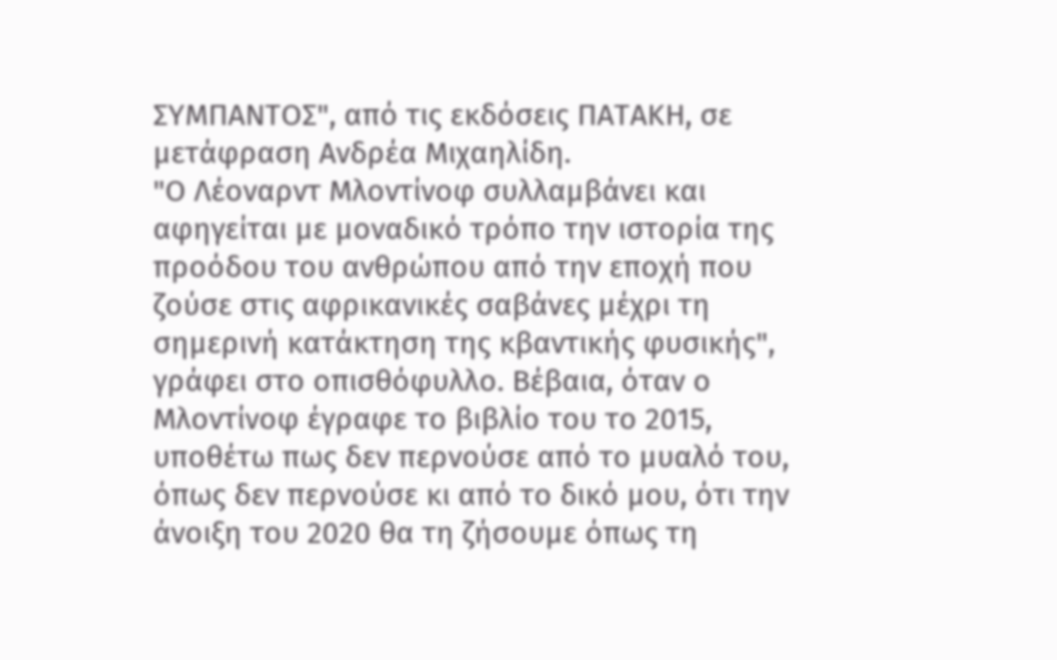ΣΥΜΠΑΝΤΟΣ", από τις εκδόσεις ΠΑΤΑΚΗ, σε μετάφραση Ανδρέα Μιχαηλίδη.
"Ο Λέοναρντ Μλοντίνοφ συλλαμβάνει και αφηγείται με μοναδικό τρόπο την ιστορία της προόδου του ανθρώπου από την εποχή που ζούσε στις αφρικανικές σαβάνες μέχρι τη σημερινή κατάκτηση της κβαντικής φυσικής", γράφει στο οπισθόφυλλο. Βέβαια, όταν ο Μλοντίνοφ έγραφε το βιβλίο του το 2015, υποθέτω πως δεν περνούσε από το μυαλό του, όπως δεν περνούσε κι από το δικό μου, ότι την άνοιξη του 2020 θα τη ζήσουμε όπως τη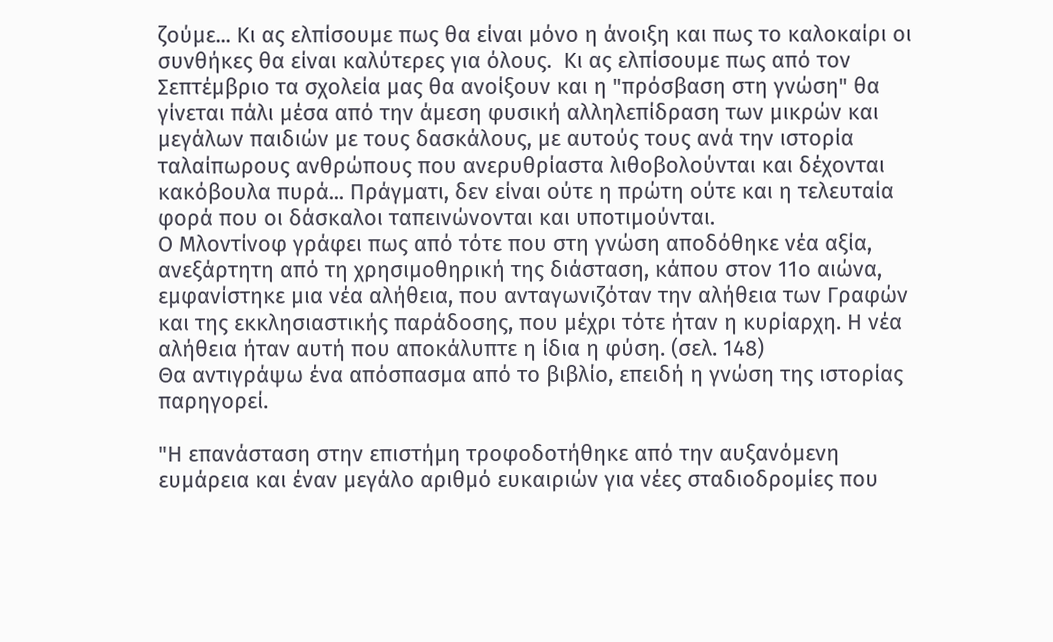ζούμε... Κι ας ελπίσουμε πως θα είναι μόνο η άνοιξη και πως το καλοκαίρι οι συνθήκες θα είναι καλύτερες για όλους.  Κι ας ελπίσουμε πως από τον Σεπτέμβριο τα σχολεία μας θα ανοίξουν και η "πρόσβαση στη γνώση" θα γίνεται πάλι μέσα από την άμεση φυσική αλληλεπίδραση των μικρών και μεγάλων παιδιών με τους δασκάλους, με αυτούς τους ανά την ιστορία ταλαίπωρους ανθρώπους που ανερυθρίαστα λιθοβολούνται και δέχονται κακόβουλα πυρά... Πράγματι, δεν είναι ούτε η πρώτη ούτε και η τελευταία φορά που οι δάσκαλοι ταπεινώνονται και υποτιμούνται.
Ο Μλοντίνοφ γράφει πως από τότε που στη γνώση αποδόθηκε νέα αξία, ανεξάρτητη από τη χρησιμοθηρική της διάσταση, κάπου στον 11ο αιώνα, εμφανίστηκε μια νέα αλήθεια, που ανταγωνιζόταν την αλήθεια των Γραφών και της εκκλησιαστικής παράδοσης, που μέχρι τότε ήταν η κυρίαρχη. Η νέα αλήθεια ήταν αυτή που αποκάλυπτε η ίδια η φύση. (σελ. 148)
Θα αντιγράψω ένα απόσπασμα από το βιβλίο, επειδή η γνώση της ιστορίας παρηγορεί.

"Η επανάσταση στην επιστήμη τροφοδοτήθηκε από την αυξανόμενη ευμάρεια και έναν μεγάλο αριθμό ευκαιριών για νέες σταδιοδρομίες που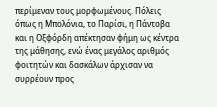περίμεναν τους μορφωμένους. Πόλεις όπως η Μπολόνια, το Παρίσι, η Πάντοβα και η Οξφόρδη απέκτησαν φήμη ως κέντρα της μάθησης, ενώ ένας μεγάλος αριθμός φοιτητών και δασκάλων άρχισαν να συρρέουν προς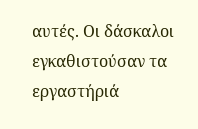αυτές. Οι δάσκαλοι εγκαθιστούσαν τα εργαστήριά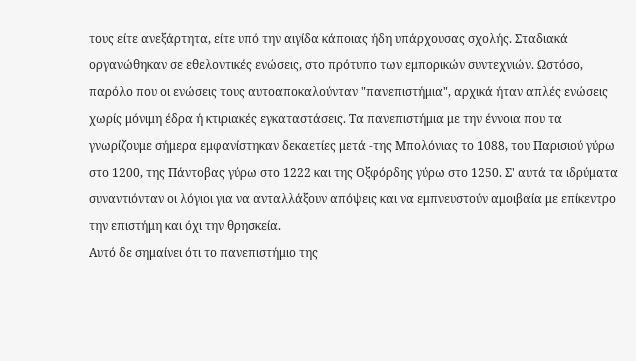τους είτε ανεξάρτητα, είτε υπό την αιγίδα κάποιας ήδη υπάρχουσας σχολής. Σταδιακά οργανώθηκαν σε εθελοντικές ενώσεις, στο πρότυπο των εμπορικών συντεχνιών. Ωστόσο, παρόλο που οι ενώσεις τους αυτοαποκαλούνταν "πανεπιστήμια", αρχικά ήταν απλές ενώσεις χωρίς μόνιμη έδρα ή κτιριακές εγκαταστάσεις. Τα πανεπιστήμια με την έννοια που τα γνωρίζουμε σήμερα εμφανίστηκαν δεκαετίες μετά -της Μπολόνιας το 1088, του Παρισιού γύρω στο 1200, της Πάντοβας γύρω στο 1222 και της Οξφόρδης γύρω στο 1250. Σ' αυτά τα ιδρύματα συναντιόνταν οι λόγιοι για να ανταλλάξουν απόψεις και να εμπνευστούν αμοιβαία με επίκεντρο την επιστήμη και όχι την θρησκεία.
Αυτό δε σημαίνει ότι το πανεπιστήμιο της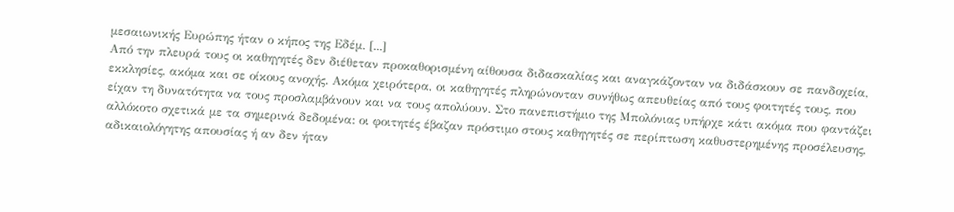μεσαιωνικής Ευρώπης ήταν ο κήπος της Εδέμ. [...]
Από την πλευρά τους οι καθηγητές δεν διέθεταν προκαθορισμένη αίθουσα διδασκαλίας και αναγκάζονταν να διδάσκουν σε πανδοχεία, εκκλησίες, ακόμα και σε οίκους ανοχής. Ακόμα χειρότερα, οι καθηγητές πληρώνονταν συνήθως απευθείας από τους φοιτητές τους, που είχαν τη δυνατότητα να τους προσλαμβάνουν και να τους απολύουν. Στο πανεπιστήμιο της Μπολόνιας υπήρχε κάτι ακόμα που φαντάζει αλλόκοτο σχετικά με τα σημερινά δεδομένα: οι φοιτητές έβαζαν πρόστιμο στους καθηγητές σε περίπτωση καθυστερημένης προσέλευσης, αδικαιολόγητης απουσίας ή αν δεν ήταν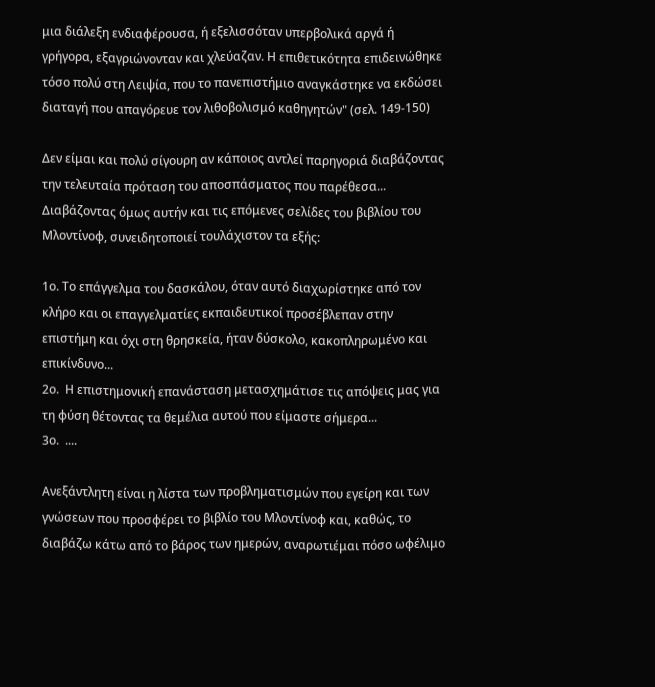μια διάλεξη ενδιαφέρουσα, ή εξελισσόταν υπερβολικά αργά ή γρήγορα, εξαγριώνονταν και χλεύαζαν. Η επιθετικότητα επιδεινώθηκε τόσο πολύ στη Λειψία, που το πανεπιστήμιο αναγκάστηκε να εκδώσει διαταγή που απαγόρευε τον λιθοβολισμό καθηγητών" (σελ. 149-150)

Δεν είμαι και πολύ σίγουρη αν κάποιος αντλεί παρηγοριά διαβάζοντας την τελευταία πρόταση του αποσπάσματος που παρέθεσα... Διαβάζοντας όμως αυτήν και τις επόμενες σελίδες του βιβλίου του Μλοντίνοφ, συνειδητοποιεί τουλάχιστον τα εξής:

1ο. Το επάγγελμα του δασκάλου, όταν αυτό διαχωρίστηκε από τον κλήρο και οι επαγγελματίες εκπαιδευτικοί προσέβλεπαν στην επιστήμη και όχι στη θρησκεία, ήταν δύσκολο, κακοπληρωμένο και επικίνδυνο...
2ο.  Η επιστημονική επανάσταση μετασχημάτισε τις απόψεις μας για τη φύση θέτοντας τα θεμέλια αυτού που είμαστε σήμερα...
3ο.  ....

Ανεξάντλητη είναι η λίστα των προβληματισμών που εγείρη και των γνώσεων που προσφέρει το βιβλίο του Μλοντίνοφ και, καθώς, το διαβάζω κάτω από το βάρος των ημερών, αναρωτιέμαι πόσο ωφέλιμο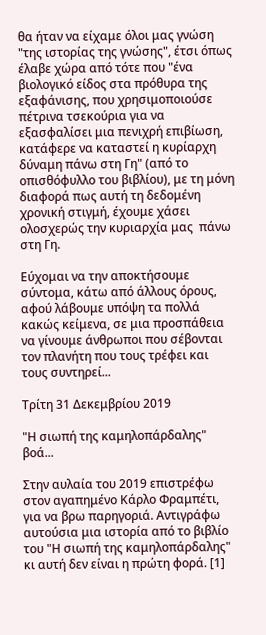θα ήταν να είχαμε όλοι μας γνώση "της ιστορίας της γνώσης", έτσι όπως έλαβε χώρα από τότε που "ένα βιολογικό είδος στα πρόθυρα της εξαφάνισης, που χρησιμοποιούσε πέτρινα τσεκούρια για να εξασφαλίσει μια πενιχρή επιβίωση, κατάφερε να καταστεί η κυρίαρχη δύναμη πάνω στη Γη" (από το οπισθόφυλλο του βιβλίου), με τη μόνη διαφορά πως αυτή τη δεδομένη χρονική στιγμή, έχουμε χάσει ολοσχερώς την κυριαρχία μας  πάνω στη Γη.

Εύχομαι να την αποκτήσουμε σύντομα, κάτω από άλλους όρους, αφού λάβουμε υπόψη τα πολλά κακώς κείμενα, σε μια προσπάθεια να γίνουμε άνθρωποι που σέβονται τον πλανήτη που τους τρέφει και τους συντηρεί...

Τρίτη 31 Δεκεμβρίου 2019

"Η σιωπή της καμηλοπάρδαλης" βοά...

Στην αυλαία του 2019 επιστρέφω στον αγαπημένο Κάρλο Φραμπέτι, για να βρω παρηγοριά. Αντιγράφω αυτούσια μια ιστορία από το βιβλίο του "Η σιωπή της καμηλοπάρδαλης" κι αυτή δεν είναι η πρώτη φορά. [1]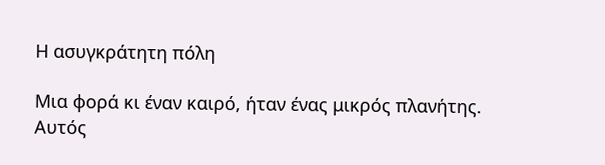Η ασυγκράτητη πόλη

Μια φορά κι έναν καιρό, ήταν ένας μικρός πλανήτης. Αυτός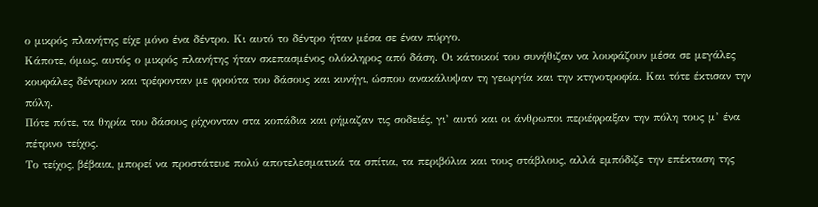ο μικρός πλανήτης είχε μόνο ένα δέντρο. Κι αυτό το δέντρο ήταν μέσα σε έναν πύργο.
Κάποτε, όμως, αυτός ο μικρός πλανήτης ήταν σκεπασμένος ολόκληρος από δάση. Οι κάτοικοί του συνήθιζαν να λουφάζουν μέσα σε μεγάλες κουφάλες δέντρων και τρέφονταν με φρούτα του δάσους και κυνήγι, ώσπου ανακάλυψαν τη γεωργία και την κτηνοτροφία. Και τότε έκτισαν την πόλη.
Πότε πότε, τα θηρία του δάσους ρίχνονταν στα κοπάδια και ρήμαζαν τις σοδειές, γι’ αυτό και οι άνθρωποι περιέφραξαν την πόλη τους μ’ ένα πέτρινο τείχος.
Το τείχος, βέβαια, μπορεί να προστάτευε πολύ αποτελεσματικά τα σπίτια, τα περιβόλια και τους στάβλους, αλλά εμπόδιζε την επέκταση της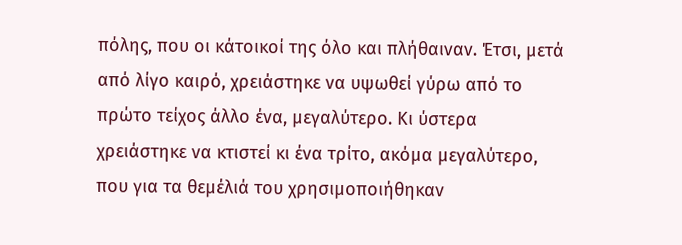πόλης, που οι κάτοικοί της όλο και πλήθαιναν. Έτσι, μετά από λίγο καιρό, χρειάστηκε να υψωθεί γύρω από το πρώτο τείχος άλλο ένα, μεγαλύτερο. Κι ύστερα χρειάστηκε να κτιστεί κι ένα τρίτο, ακόμα μεγαλύτερο, που για τα θεμέλιά του χρησιμοποιήθηκαν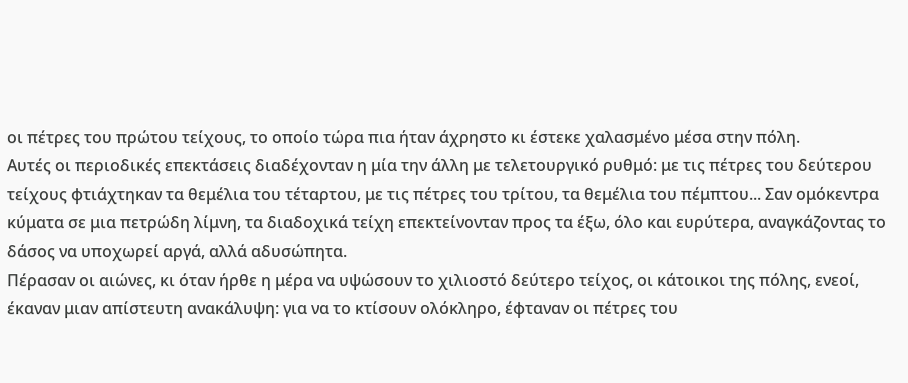οι πέτρες του πρώτου τείχους, το οποίο τώρα πια ήταν άχρηστο κι έστεκε χαλασμένο μέσα στην πόλη.
Αυτές οι περιοδικές επεκτάσεις διαδέχονταν η μία την άλλη με τελετουργικό ρυθμό: με τις πέτρες του δεύτερου τείχους φτιάχτηκαν τα θεμέλια του τέταρτου, με τις πέτρες του τρίτου, τα θεμέλια του πέμπτου... Σαν ομόκεντρα κύματα σε μια πετρώδη λίμνη, τα διαδοχικά τείχη επεκτείνονταν προς τα έξω, όλο και ευρύτερα, αναγκάζοντας το δάσος να υποχωρεί αργά, αλλά αδυσώπητα.
Πέρασαν οι αιώνες, κι όταν ήρθε η μέρα να υψώσουν το χιλιοστό δεύτερο τείχος, οι κάτοικοι της πόλης, ενεοί, έκαναν μιαν απίστευτη ανακάλυψη: για να το κτίσουν ολόκληρο, έφταναν οι πέτρες του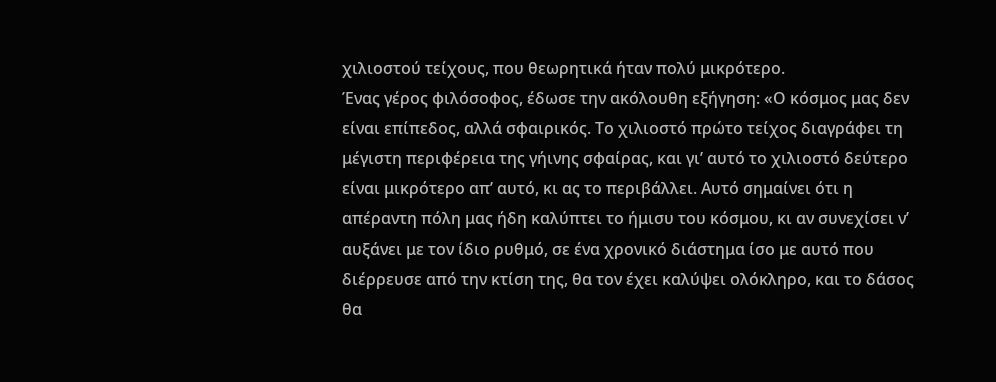χιλιοστού τείχους, που θεωρητικά ήταν πολύ μικρότερο.
Ένας γέρος φιλόσοφος, έδωσε την ακόλουθη εξήγηση: «Ο κόσμος μας δεν είναι επίπεδος, αλλά σφαιρικός. Το χιλιοστό πρώτο τείχος διαγράφει τη μέγιστη περιφέρεια της γήινης σφαίρας, και γι’ αυτό το χιλιοστό δεύτερο είναι μικρότερο απ’ αυτό, κι ας το περιβάλλει. Αυτό σημαίνει ότι η απέραντη πόλη μας ήδη καλύπτει το ήμισυ του κόσμου, κι αν συνεχίσει ν’ αυξάνει με τον ίδιο ρυθμό, σε ένα χρονικό διάστημα ίσο με αυτό που διέρρευσε από την κτίση της, θα τον έχει καλύψει ολόκληρο, και το δάσος θα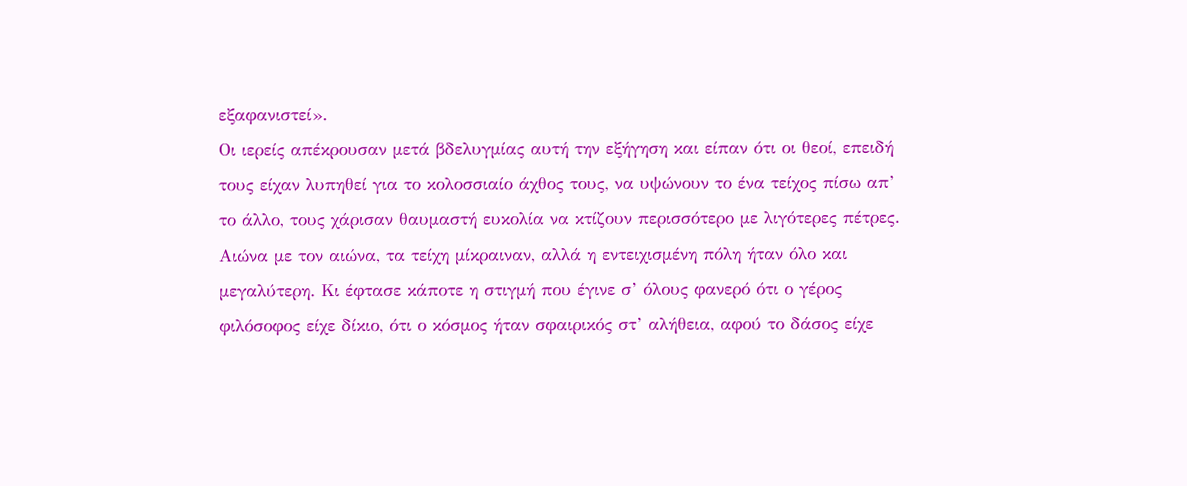εξαφανιστεί».
Οι ιερείς απέκρουσαν μετά βδελυγμίας αυτή την εξήγηση και είπαν ότι οι θεοί, επειδή τους είχαν λυπηθεί για το κολοσσιαίο άχθος τους, να υψώνουν το ένα τείχος πίσω απ’ το άλλο, τους χάρισαν θαυμαστή ευκολία να κτίζουν περισσότερο με λιγότερες πέτρες.
Αιώνα με τον αιώνα, τα τείχη μίκραιναν, αλλά η εντειχισμένη πόλη ήταν όλο και μεγαλύτερη. Κι έφτασε κάποτε η στιγμή που έγινε σ’ όλους φανερό ότι ο γέρος φιλόσοφος είχε δίκιο, ότι ο κόσμος ήταν σφαιρικός στ’ αλήθεια, αφού το δάσος είχε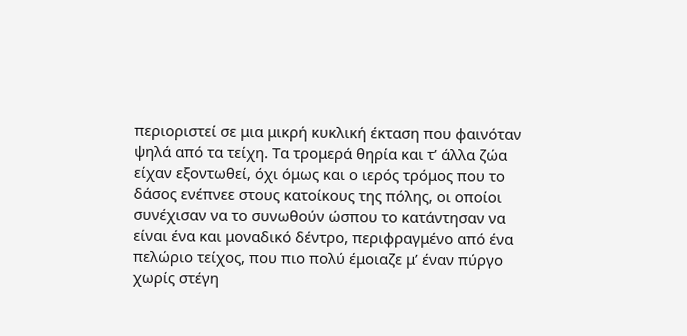περιοριστεί σε μια μικρή κυκλική έκταση που φαινόταν ψηλά από τα τείχη. Τα τρομερά θηρία και τ’ άλλα ζώα είχαν εξοντωθεί, όχι όμως και ο ιερός τρόμος που το δάσος ενέπνεε στους κατοίκους της πόλης, οι οποίοι συνέχισαν να το συνωθούν ώσπου το κατάντησαν να είναι ένα και μοναδικό δέντρο, περιφραγμένο από ένα πελώριο τείχος, που πιο πολύ έμοιαζε μ’ έναν πύργο χωρίς στέγη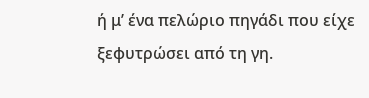ή μ’ ένα πελώριο πηγάδι που είχε ξεφυτρώσει από τη γη.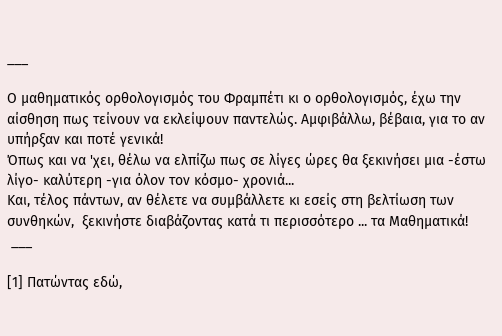___

Ο μαθηματικός ορθολογισμός του Φραμπέτι κι ο ορθολογισμός, έχω την αίσθηση πως τείνουν να εκλείψουν παντελώς. Αμφιβάλλω, βέβαια, για το αν υπήρξαν και ποτέ γενικά!
Όπως και να 'χει, θέλω να ελπίζω πως σε λίγες ώρες θα ξεκινήσει μια -έστω λίγο- καλύτερη -για όλον τον κόσμο- χρονιά...
Και, τέλος πάντων, αν θέλετε να συμβάλλετε κι εσείς στη βελτίωση των συνθηκών,  ξεκινήστε διαβάζοντας κατά τι περισσότερο ... τα Μαθηματικά!
 ___

[1] Πατώντας εδώ,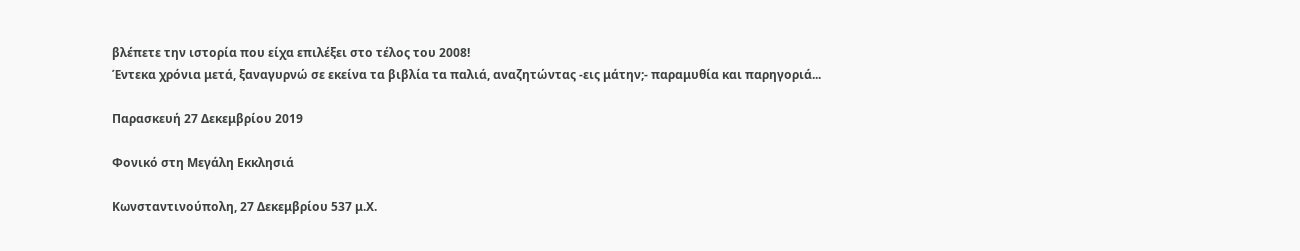βλέπετε την ιστορία που είχα επιλέξει στο τέλος του 2008!
Έντεκα χρόνια μετά, ξαναγυρνώ σε εκείνα τα βιβλία τα παλιά, αναζητώντας -εις μάτην;- παραμυθία και παρηγοριά...

Παρασκευή 27 Δεκεμβρίου 2019

Φονικό στη Μεγάλη Εκκλησιά

Κωνσταντινούπολη, 27 Δεκεμβρίου 537 μ.Χ.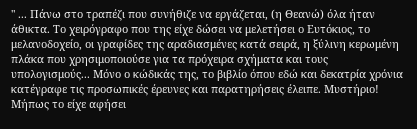" ... Πάνω στο τραπέζι που συνήθιζε να εργάζεται, (η Θεανώ) όλα ήταν άθικτα. Το χειρόγραφο που της είχε δώσει να μελετήσει ο Ευτόκιος, το μελανοδοχείο, οι γραφίδες της αραδιασμένες κατά σειρά, η ξύλινη κερωμένη πλάκα που χρησιμοποιούσε για τα πρόχειρα σχήματα και τους υπολογισμούς... Μόνο ο κώδικάς της, το βιβλίο όπου εδώ και δεκατρία χρόνια κατέγραφε τις προσωπικές έρευνες και παρατηρήσεις έλειπε. Μυστήριο! Μήπως το είχε αφήσει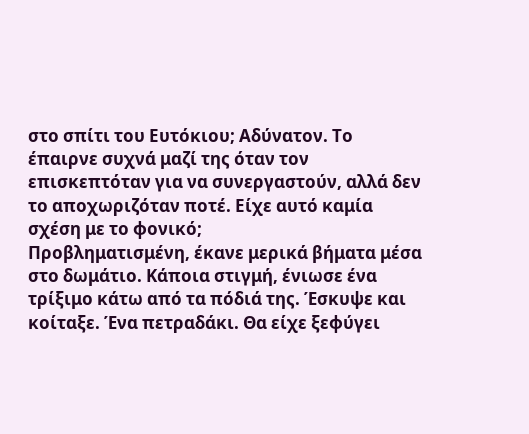στο σπίτι του Ευτόκιου; Αδύνατον. Το έπαιρνε συχνά μαζί της όταν τον επισκεπτόταν για να συνεργαστούν, αλλά δεν το αποχωριζόταν ποτέ. Είχε αυτό καμία σχέση με το φονικό;
Προβληματισμένη, έκανε μερικά βήματα μέσα στο δωμάτιο. Κάποια στιγμή, ένιωσε ένα τρίξιμο κάτω από τα πόδιά της. Έσκυψε και κοίταξε. Ένα πετραδάκι. Θα είχε ξεφύγει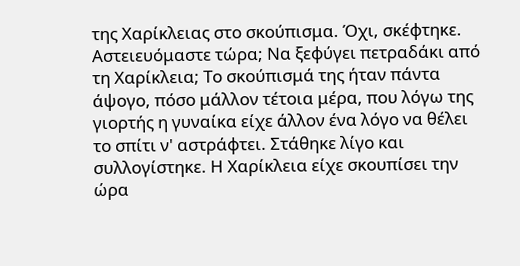της Χαρίκλειας στο σκούπισμα. Όχι, σκέφτηκε. Αστειευόμαστε τώρα; Να ξεφύγει πετραδάκι από τη Χαρίκλεια; Το σκούπισμά της ήταν πάντα άψογο, πόσο μάλλον τέτοια μέρα, που λόγω της γιορτής η γυναίκα είχε άλλον ένα λόγο να θέλει το σπίτι ν' αστράφτει. Στάθηκε λίγο και συλλογίστηκε. Η Χαρίκλεια είχε σκουπίσει την ώρα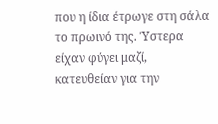που η ίδια έτρωγε στη σάλα το πρωινό της. Ύστερα είχαν φύγει μαζί, κατευθείαν για την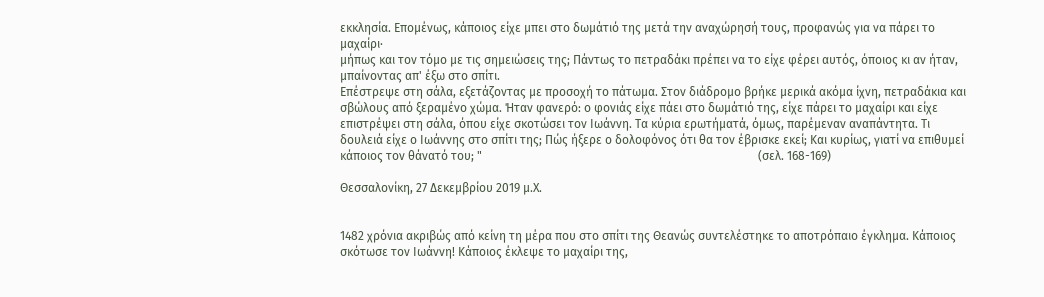εκκλησία. Επομένως, κάποιος είχε μπει στο δωμάτιό της μετά την αναχώρησή τους, προφανώς για να πάρει το μαχαίρι·
μήπως και τον τόμο με τις σημειώσεις της; Πάντως το πετραδάκι πρέπει να το είχε φέρει αυτός, όποιος κι αν ήταν, μπαίνοντας απ' έξω στο σπίτι.
Επέστρεψε στη σάλα, εξετάζοντας με προσοχή το πάτωμα. Στον διάδρομο βρήκε μερικά ακόμα ίχνη, πετραδάκια και σβώλους από ξεραμένο χώμα. Ήταν φανερό: ο φονιάς είχε πάει στο δωμάτιό της, είχε πάρει το μαχαίρι και είχε επιστρέψει στη σάλα, όπου είχε σκοτώσει τον Ιωάννη. Τα κύρια ερωτήματά, όμως, παρέμεναν αναπάντητα. Τι δουλειά είχε ο Ιωάννης στο σπίτι της; Πώς ήξερε ο δολοφόνος ότι θα τον έβρισκε εκεί; Και κυρίως, γιατί να επιθυμεί κάποιος τον θάνατό του; "                                                                                            (σελ. 168-169)

Θεσσαλονίκη, 27 Δεκεμβρίου 2019 μ.Χ.


1482 χρόνια ακριβώς από κείνη τη μέρα που στο σπίτι της Θεανώς συντελέστηκε το αποτρόπαιο έγκλημα. Κάποιος σκότωσε τον Ιωάννη! Κάποιος έκλεψε το μαχαίρι της,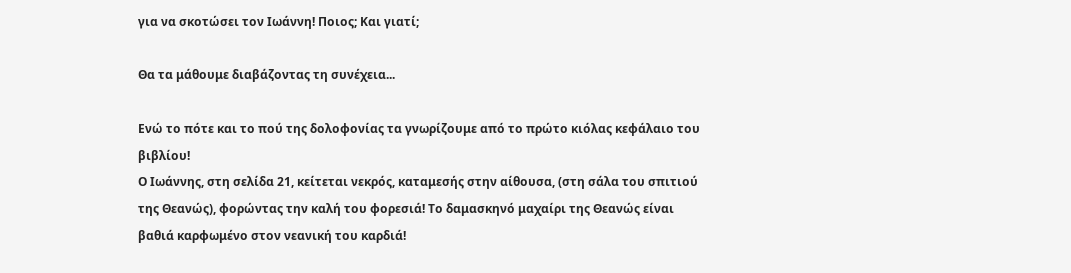για να σκοτώσει τον Ιωάννη! Ποιος; Και γιατί;

Θα τα μάθουμε διαβάζοντας τη συνέχεια...

Ενώ το πότε και το πού της δολοφονίας τα γνωρίζουμε από το πρώτο κιόλας κεφάλαιο του βιβλίου!
Ο Ιωάννης, στη σελίδα 21, κείτεται νεκρός, καταμεσής στην αίθουσα, (στη σάλα του σπιτιού της Θεανώς), φορώντας την καλή του φορεσιά! Το δαμασκηνό μαχαίρι της Θεανώς είναι βαθιά καρφωμένο στον νεανική του καρδιά!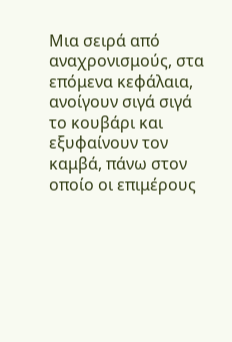Μια σειρά από αναχρονισμούς, στα επόμενα κεφάλαια, ανοίγουν σιγά σιγά το κουβάρι και εξυφαίνουν τον καμβά, πάνω στον οποίο οι επιμέρους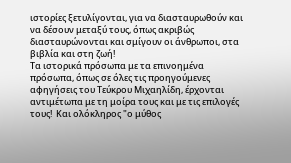ιστορίες ξετυλίγονται, για να διασταυρωθούν και να δέσουν μεταξύ τους, όπως ακριβώς διασταυρώνονται και σμίγουν οι άνθρωποι, στα βιβλία και στη ζωή!
Τα ιστορικά πρόσωπα με τα επινοημένα πρόσωπα, όπως σε όλες τις προηγούμενες αφηγήσεις του Τεύκρου Μιχαηλίδη, έρχονται αντιμέτωπα με τη μοίρα τους και με τις επιλογές τους!  Και ολόκληρος "ο μύθος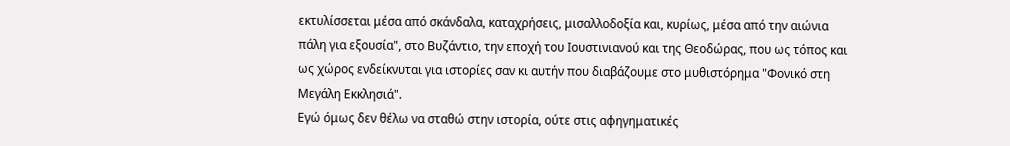εκτυλίσσεται μέσα από σκάνδαλα, καταχρήσεις, μισαλλοδοξία και, κυρίως, μέσα από την αιώνια πάλη για εξουσία", στο Βυζάντιο, την εποχή του Ιουστινιανού και της Θεοδώρας, που ως τόπος και ως χώρος ενδείκνυται για ιστορίες σαν κι αυτήν που διαβάζουμε στο μυθιστόρημα "Φονικό στη Μεγάλη Εκκλησιά".
Εγώ όμως δεν θέλω να σταθώ στην ιστορία, ούτε στις αφηγηματικές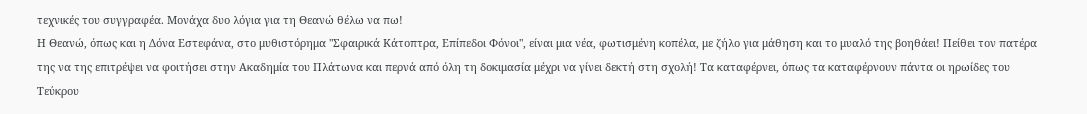τεχνικές του συγγραφέα. Μονάχα δυο λόγια για τη Θεανώ θέλω να πω!
Η Θεανώ, όπως και η Δόνα Εστεφάνα, στο μυθιστόρημα "Σφαιρικά Κάτοπτρα, Επίπεδοι Φόνοι", είναι μια νέα, φωτισμένη κοπέλα, με ζήλο για μάθηση και το μυαλό της βοηθάει! Πείθει τον πατέρα της να της επιτρέψει να φοιτήσει στην Ακαδημία του Πλάτωνα και περνά από όλη τη δοκιμασία μέχρι να γίνει δεκτή στη σχολή! Τα καταφέρνει, όπως τα καταφέρνουν πάντα οι ηρωίδες του Τεύκρου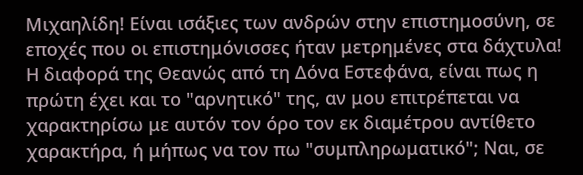Μιχαηλίδη! Είναι ισάξιες των ανδρών στην επιστημοσύνη, σε εποχές που οι επιστημόνισσες ήταν μετρημένες στα δάχτυλα!
Η διαφορά της Θεανώς από τη Δόνα Εστεφάνα, είναι πως η πρώτη έχει και το "αρνητικό" της, αν μου επιτρέπεται να χαρακτηρίσω με αυτόν τον όρο τον εκ διαμέτρου αντίθετο χαρακτήρα, ή μήπως να τον πω "συμπληρωματικό"; Ναι, σε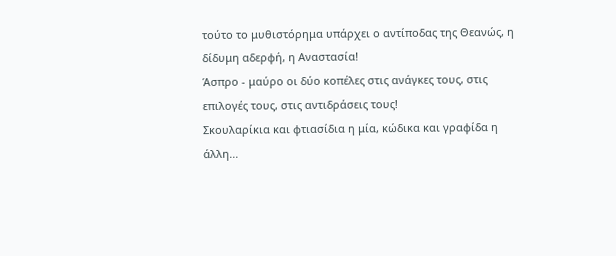τούτο το μυθιστόρημα υπάρχει ο αντίποδας της Θεανώς, η δίδυμη αδερφή, η Αναστασία!
Άσπρο - μαύρο οι δύο κοπέλες στις ανάγκες τους, στις επιλογές τους, στις αντιδράσεις τους!
Σκουλαρίκια και φτιασίδια η μία, κώδικα και γραφίδα η άλλη...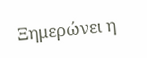Ξημερώνει η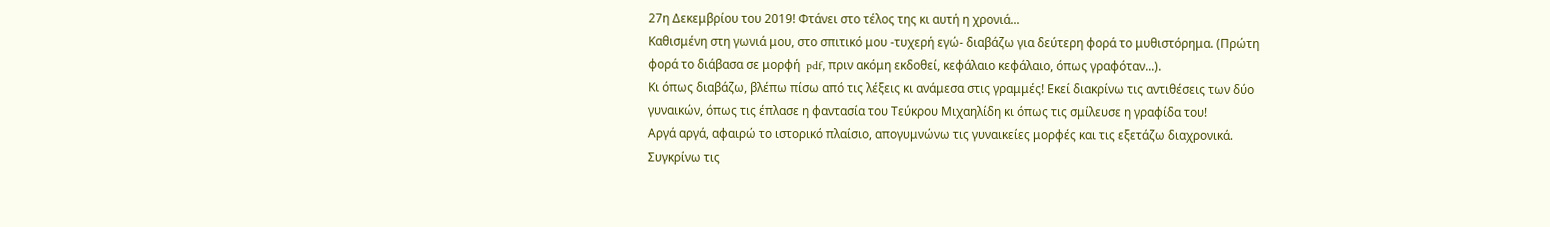27η Δεκεμβρίου του 2019! Φτάνει στο τέλος της κι αυτή η χρονιά...
Καθισμένη στη γωνιά μου, στο σπιτικό μου -τυχερή εγώ- διαβάζω για δεύτερη φορά το μυθιστόρημα. (Πρώτη φορά το διάβασα σε μορφή  pdf, πριν ακόμη εκδοθεί, κεφάλαιο κεφάλαιο, όπως γραφόταν...).
Κι όπως διαβάζω, βλέπω πίσω από τις λέξεις κι ανάμεσα στις γραμμές! Εκεί διακρίνω τις αντιθέσεις των δύο  γυναικών, όπως τις έπλασε η φαντασία του Τεύκρου Μιχαηλίδη κι όπως τις σμίλευσε η γραφίδα του!
Αργά αργά, αφαιρώ το ιστορικό πλαίσιο, απογυμνώνω τις γυναικείες μορφές και τις εξετάζω διαχρονικά.  Συγκρίνω τις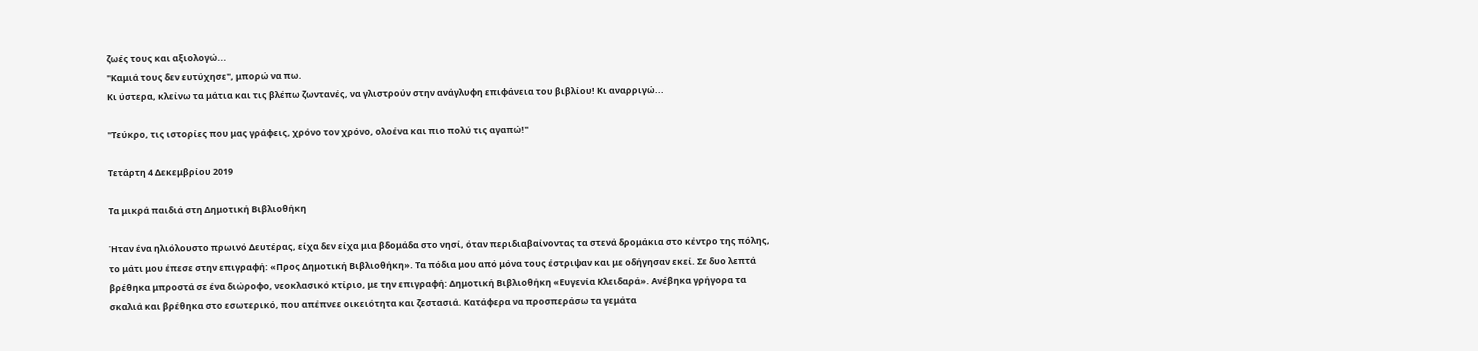ζωές τους και αξιολογώ...
"Καμιά τους δεν ευτύχησε", μπορώ να πω.
Κι ύστερα, κλείνω τα μάτια και τις βλέπω ζωντανές, να γλιστρούν στην ανάγλυφη επιφάνεια του βιβλίου! Κι αναρριγώ...

"Τεύκρο, τις ιστορίες που μας γράφεις, χρόνο τον χρόνο, ολοένα και πιο πολύ τις αγαπώ!"

Τετάρτη 4 Δεκεμβρίου 2019

Τα μικρά παιδιά στη Δημοτική Βιβλιοθήκη

Ήταν ένα ηλιόλουστο πρωινό Δευτέρας, είχα δεν είχα μια βδομάδα στο νησί, όταν περιδιαβαίνοντας τα στενά δρομάκια στο κέντρο της πόλης, το μάτι μου έπεσε στην επιγραφή: «Προς Δημοτική Βιβλιοθήκη». Τα πόδια μου από μόνα τους έστριψαν και με οδήγησαν εκεί. Σε δυο λεπτά βρέθηκα μπροστά σε ένα διώροφο, νεοκλασικό κτίριο, με την επιγραφή: Δημοτική Βιβλιοθήκη «Ευγενία Κλειδαρά». Ανέβηκα γρήγορα τα σκαλιά και βρέθηκα στο εσωτερικό, που απέπνεε οικειότητα και ζεστασιά. Κατάφερα να προσπεράσω τα γεμάτα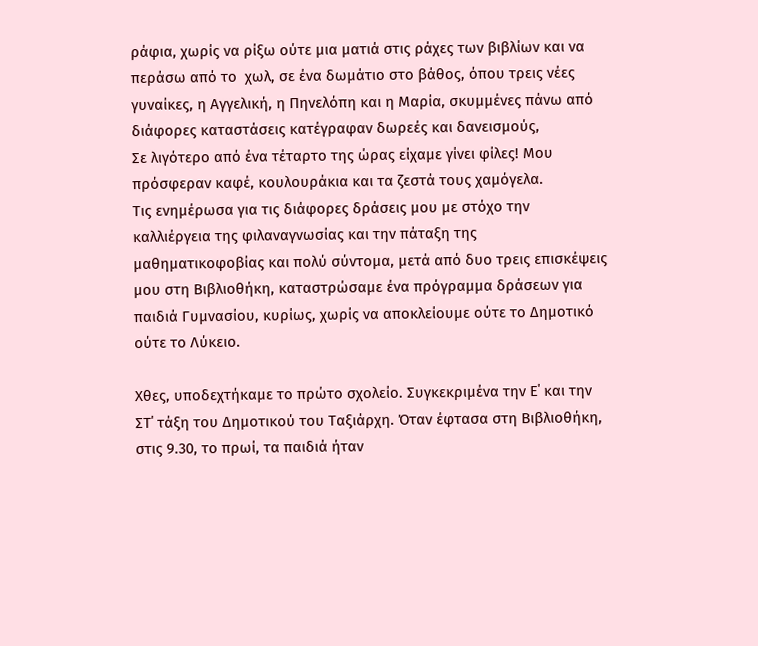ράφια, χωρίς να ρίξω ούτε μια ματιά στις ράχες των βιβλίων και να περάσω από το  χωλ, σε ένα δωμάτιο στο βάθος, όπου τρεις νέες γυναίκες, η Αγγελική, η Πηνελόπη και η Μαρία, σκυμμένες πάνω από διάφορες καταστάσεις κατέγραφαν δωρεές και δανεισμούς,
Σε λιγότερο από ένα τέταρτο της ώρας είχαμε γίνει φίλες! Μου πρόσφεραν καφέ, κουλουράκια και τα ζεστά τους χαμόγελα.
Τις ενημέρωσα για τις διάφορες δράσεις μου με στόχο την καλλιέργεια της φιλαναγνωσίας και την πάταξη της μαθηματικοφοβίας και πολύ σύντομα, μετά από δυο τρεις επισκέψεις μου στη Βιβλιοθήκη, καταστρώσαμε ένα πρόγραμμα δράσεων για παιδιά Γυμνασίου, κυρίως, χωρίς να αποκλείουμε ούτε το Δημοτικό ούτε το Λύκειο.

Χθες, υποδεχτήκαμε το πρώτο σχολείο. Συγκεκριμένα την Ε΄ και την ΣΤ΄ τάξη του Δημοτικού του Ταξιάρχη. Όταν έφτασα στη Βιβλιοθήκη, στις 9.30, το πρωί, τα παιδιά ήταν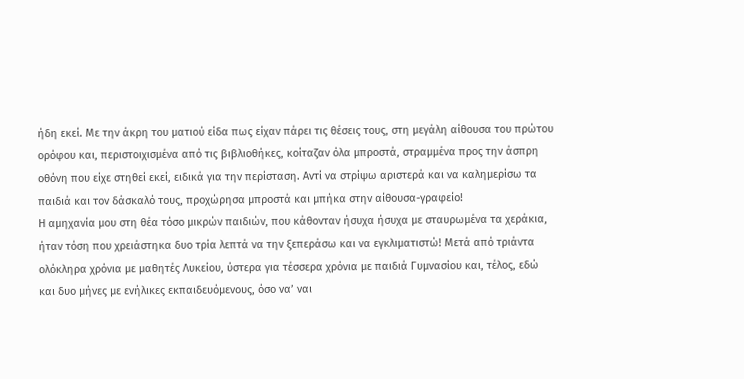ήδη εκεί. Με την άκρη του ματιού είδα πως είχαν πάρει τις θέσεις τους, στη μεγάλη αίθουσα του πρώτου ορόφου και, περιστοιχισμένα από τις βιβλιοθήκες, κοίταζαν όλα μπροστά, στραμμένα προς την άσπρη οθόνη που είχε στηθεί εκεί, ειδικά για την περίσταση. Αντί να στρίψω αριστερά και να καλημερίσω τα παιδιά και τον δάσκαλό τους, προχώρησα μπροστά και μπήκα στην αίθουσα-γραφείο!
Η αμηχανία μου στη θέα τόσο μικρών παιδιών, που κάθονταν ήσυχα ήσυχα με σταυρωμένα τα χεράκια, ήταν τόση που χρειάστηκα δυο τρία λεπτά να την ξεπεράσω και να εγκλιματιστώ! Μετά από τριάντα ολόκληρα χρόνια με μαθητές Λυκείου, ύστερα για τέσσερα χρόνια με παιδιά Γυμνασίου και, τέλος, εδώ και δυο μήνες με ενήλικες εκπαιδευόμενους, όσο να’ ναι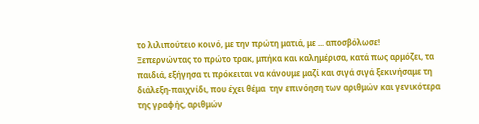το λιλιπούτειο κοινό, με την πρώτη ματιά, με ... αποσβόλωσε!
Ξεπερνώντας το πρώτο τρακ, μπήκα και καλημέρισα, κατά πως αρμόζει, τα παιδιά, εξήγησα τι πρόκειται να κάνουμε μαζί και σιγά σιγά ξεκινήσαμε τη διάλεξη-παιχνίδι, που έχει θέμα  την επινόηση των αριθμών και γενικότερα της γραφής, αριθμών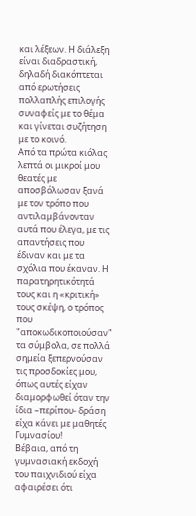και λέξεων. Η διάλεξη  είναι διαδραστική, δηλαδή διακόπτεται από ερωτήσεις πολλαπλής επιλογής συναφείς με το θέμα και γίνεται συζήτηση με το κοινό.
Από τα πρώτα κιόλας λεπτά οι μικροί μου θεατές με αποσβόλωσαν ξανά με τον τρόπο που αντιλαμβάνονταν αυτά που έλεγα, με τις απαντήσεις που έδιναν και με τα σχόλια που έκαναν. Η παρατηρητικότητά τους και η «κριτική» τους σκέψη, ο τρόπος που "αποκωδικοποιούσαν" τα σύμβολα, σε πολλά σημεία ξεπερνούσαν τις προσδοκίες μου, όπως αυτές είχαν διαμορφωθεί όταν την ίδια –περίπου- δράση είχα κάνει με μαθητές Γυμνασίου!
Βέβαια, από τη γυμνασιακή εκδοχή του παιχνιδιού είχα αφαιρέσει ότι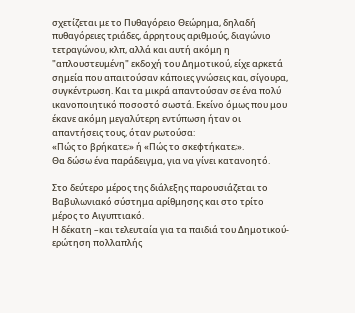σχετίζεται με το Πυθαγόρειο Θεώρημα, δηλαδή πυθαγόρειες τριάδες, άρρητους αριθμούς, διαγώνιο τετραγώνου, κλπ, αλλά και αυτή ακόμη η "απλουστευμένη" εκδοχή του Δημοτικού, είχε αρκετά σημεία που απαιτούσαν κάποιες γνώσεις και, σίγουρα, συγκέντρωση. Και τα μικρά απαντούσαν σε ένα πολύ ικανοποιητικό ποσοστό σωστά. Εκείνο όμως που μου έκανε ακόμη μεγαλύτερη εντύπωση ήταν οι απαντήσεις τους, όταν ρωτούσα:
«Πώς το βρήκατε;» ή «Πώς το σκεφτήκατε;».
Θα δώσω ένα παράδειγμα, για να γίνει κατανοητό.

Στο δεύτερο μέρος της διάλεξης παρουσιάζεται το Βαβυλωνιακό σύστημα αρίθμησης και στο τρίτο μέρος το Αιγυπτιακό.
Η δέκατη –και τελευταία για τα παιδιά του Δημοτικού- ερώτηση πολλαπλής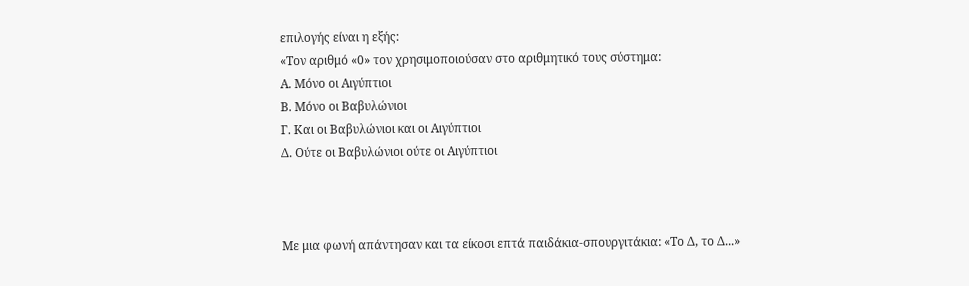επιλογής είναι η εξής:
«Τον αριθμό «0» τον χρησιμοποιούσαν στο αριθμητικό τους σύστημα:
Α. Μόνο οι Αιγύπτιοι
Β. Μόνο οι Βαβυλώνιοι
Γ. Και οι Βαβυλώνιοι και οι Αιγύπτιοι
Δ. Ούτε οι Βαβυλώνιοι ούτε οι Αιγύπτιοι



Με μια φωνή απάντησαν και τα είκοσι επτά παιδάκια-σπουργιτάκια: «Το Δ, το Δ...»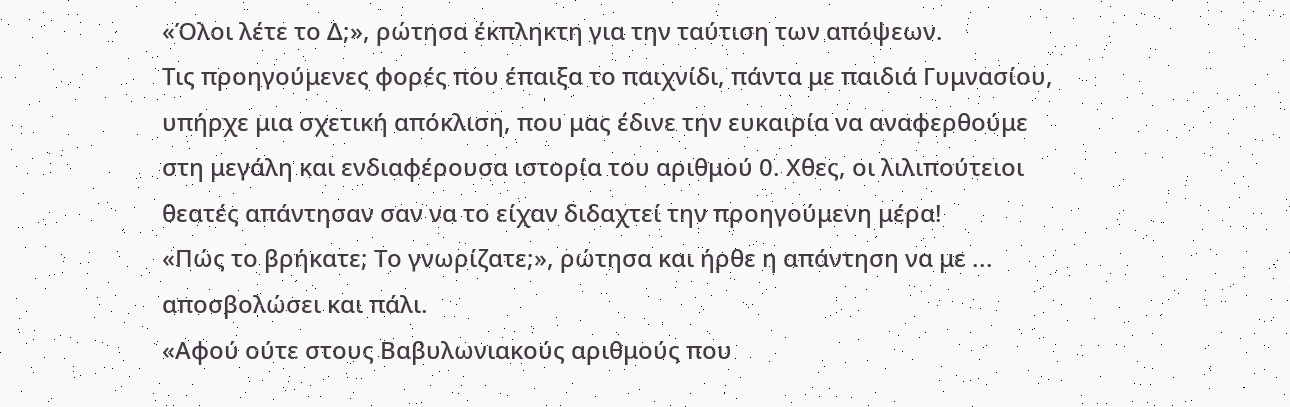«Όλοι λέτε το Δ;», ρώτησα έκπληκτη για την ταύτιση των απόψεων.
Τις προηγούμενες φορές που έπαιξα το παιχνίδι, πάντα με παιδιά Γυμνασίου, υπήρχε μια σχετική απόκλιση, που μας έδινε την ευκαιρία να αναφερθούμε στη μεγάλη και ενδιαφέρουσα ιστορία του αριθμού 0. Χθες, οι λιλιπούτειοι θεατές απάντησαν σαν να το είχαν διδαχτεί την προηγούμενη μέρα!
«Πώς το βρήκατε; Το γνωρίζατε;», ρώτησα και ήρθε η απάντηση να με ... αποσβολώσει και πάλι.
«Αφού ούτε στους Βαβυλωνιακούς αριθμούς που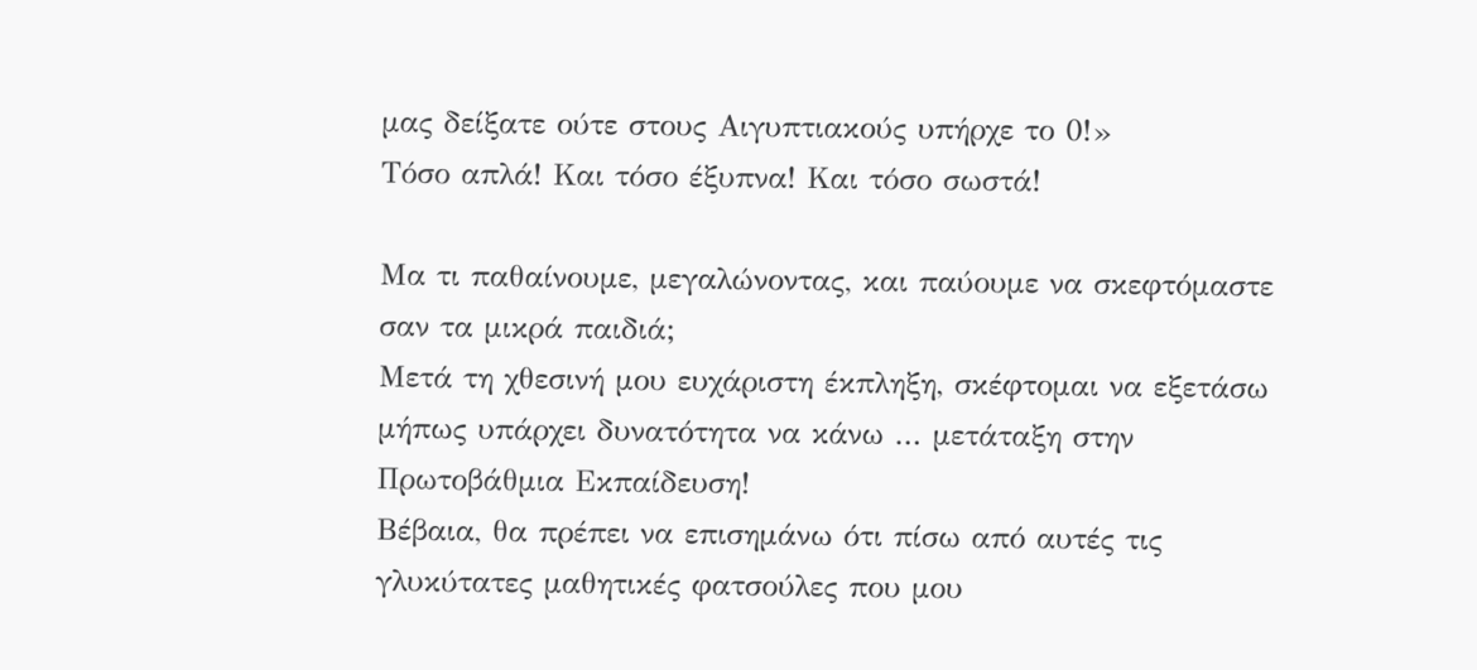μας δείξατε ούτε στους Αιγυπτιακούς υπήρχε το 0!»
Τόσο απλά! Και τόσο έξυπνα! Και τόσο σωστά!

Μα τι παθαίνουμε, μεγαλώνοντας, και παύουμε να σκεφτόμαστε σαν τα μικρά παιδιά;
Μετά τη χθεσινή μου ευχάριστη έκπληξη, σκέφτομαι να εξετάσω μήπως υπάρχει δυνατότητα να κάνω ... μετάταξη στην Πρωτοβάθμια Εκπαίδευση!
Βέβαια, θα πρέπει να επισημάνω ότι πίσω από αυτές τις γλυκύτατες μαθητικές φατσούλες που μου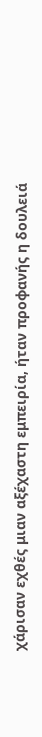χάρισαν εχθές μιαν αξέχαστη εμπειρία, ήταν προφανής η δουλειά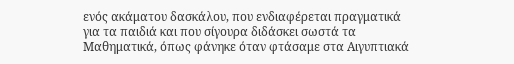ενός ακάματου δασκάλου, που ενδιαφέρεται πραγματικά για τα παιδιά και που σίγουρα διδάσκει σωστά τα Μαθηματικά, όπως φάνηκε όταν φτάσαμε στα Αιγυπτιακά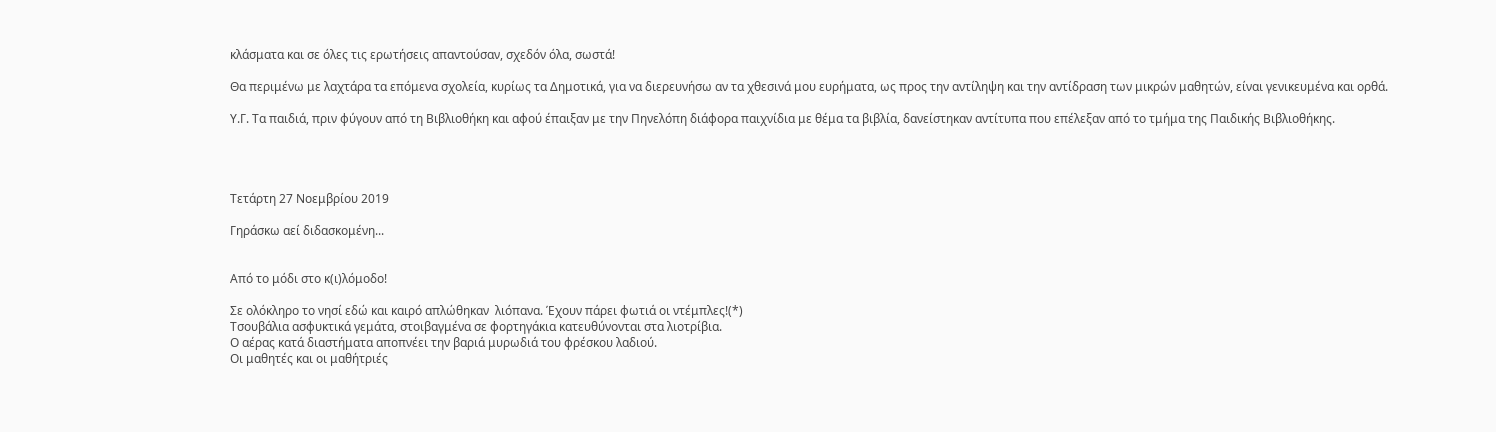κλάσματα και σε όλες τις ερωτήσεις απαντούσαν, σχεδόν όλα, σωστά!

Θα περιμένω με λαχτάρα τα επόμενα σχολεία, κυρίως τα Δημοτικά, για να διερευνήσω αν τα χθεσινά μου ευρήματα, ως προς την αντίληψη και την αντίδραση των μικρών μαθητών, είναι γενικευμένα και ορθά.

Υ.Γ. Τα παιδιά, πριν φύγουν από τη Βιβλιοθήκη και αφού έπαιξαν με την Πηνελόπη διάφορα παιχνίδια με θέμα τα βιβλία, δανείστηκαν αντίτυπα που επέλεξαν από το τμήμα της Παιδικής Βιβλιοθήκης.




Τετάρτη 27 Νοεμβρίου 2019

Γηράσκω αεί διδασκομένη...


Από το μόδι στο κ(ι)λόμοδο!

Σε ολόκληρο το νησί εδώ και καιρό απλώθηκαν  λιόπανα. Έχουν πάρει φωτιά οι ντέμπλες!(*)
Τσουβάλια ασφυκτικά γεμάτα, στοιβαγμένα σε φορτηγάκια κατευθύνονται στα λιοτρίβια.
Ο αέρας κατά διαστήματα αποπνέει την βαριά μυρωδιά του φρέσκου λαδιού.
Οι μαθητές και οι μαθήτριές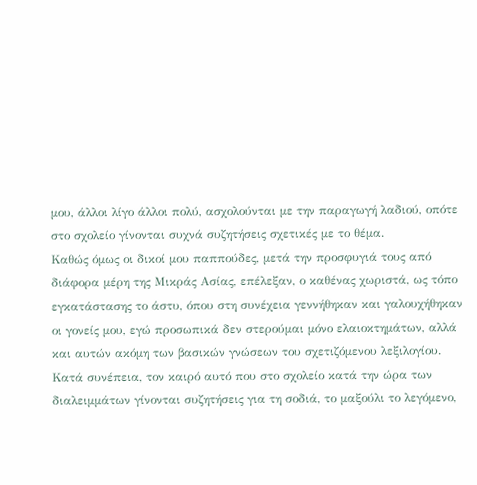μου, άλλοι λίγο άλλοι πολύ, ασχολούνται με την παραγωγή λαδιού, οπότε στο σχολείο γίνονται συχνά συζητήσεις σχετικές με το θέμα.
Καθώς όμως οι δικοί μου παππούδες, μετά την προσφυγιά τους από διάφορα μέρη της Μικράς Ασίας, επέλεξαν, ο καθένας χωριστά, ως τόπο εγκατάστασης το άστυ, όπου στη συνέχεια γεννήθηκαν και γαλουχήθηκαν οι γονείς μου, εγώ προσωπικά δεν στερούμαι μόνο ελαιοκτημάτων, αλλά και αυτών ακόμη των βασικών γνώσεων του σχετιζόμενου λεξιλογίου. Κατά συνέπεια, τον καιρό αυτό που στο σχολείο κατά την ώρα των διαλειμμάτων γίνονται συζητήσεις για τη σοδιά, το μαξούλι το λεγόμενο,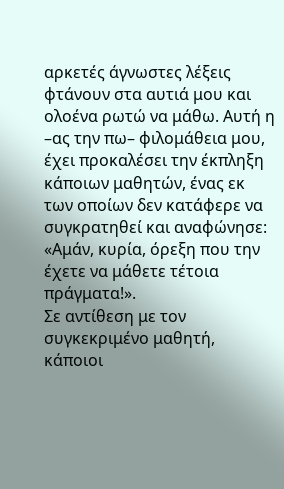αρκετές άγνωστες λέξεις φτάνουν στα αυτιά μου και ολοένα ρωτώ να μάθω. Αυτή η –ας την πω– φιλομάθεια μου, έχει προκαλέσει την έκπληξη κάποιων μαθητών, ένας εκ των οποίων δεν κατάφερε να συγκρατηθεί και αναφώνησε: «Αμάν, κυρία, όρεξη που την έχετε να μάθετε τέτοια πράγματα!».
Σε αντίθεση με τον συγκεκριμένο μαθητή, κάποιοι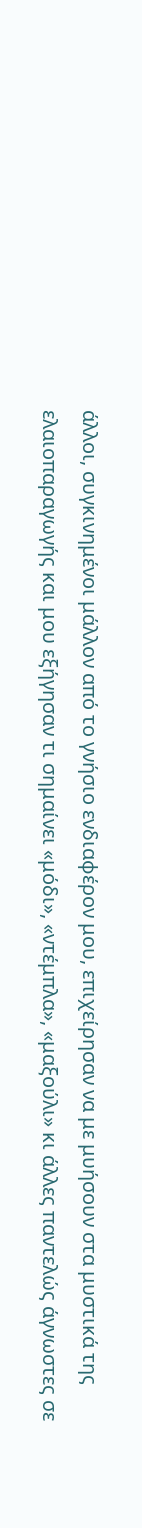άλλοι, συγκινημένοι μάλλον από το γνήσιο ενδιαφέρον μου, επιχείρησαν να με μυήσουν στα μυστικά της ελαιοπαραγωγής και μου εξήγησαν τι σημαίνει «μόδι», «ντέμπλα», «μαξούλι» κι άλλες παντελώς άγνωστες σε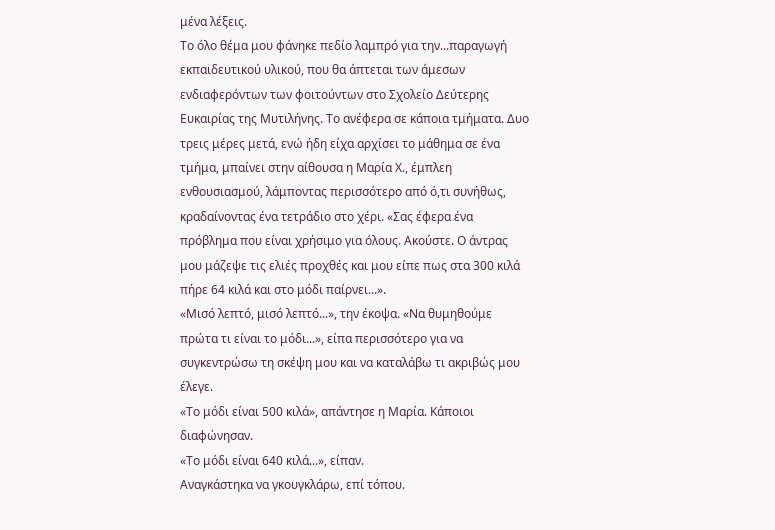μένα λέξεις.
Το όλο θέμα μου φάνηκε πεδίο λαμπρό για την...παραγωγή εκπαιδευτικού υλικού, που θα άπτεται των άμεσων ενδιαφερόντων των φοιτούντων στο Σχολείο Δεύτερης Ευκαιρίας της Μυτιλήνης. Το ανέφερα σε κάποια τμήματα. Δυο τρεις μέρες μετά, ενώ ήδη είχα αρχίσει το μάθημα σε ένα τμήμα, μπαίνει στην αίθουσα η Μαρία Χ., έμπλεη ενθουσιασμού, λάμποντας περισσότερο από ό,τι συνήθως, κραδαίνοντας ένα τετράδιο στο χέρι. «Σας έφερα ένα πρόβλημα που είναι χρήσιμο για όλους. Ακούστε. Ο άντρας μου μάζεψε τις ελιές προχθές και μου είπε πως στα 300 κιλά πήρε 64 κιλά και στο μόδι παίρνει...».
«Μισό λεπτό, μισό λεπτό...», την έκοψα. «Να θυμηθούμε πρώτα τι είναι το μόδι...», είπα περισσότερο για να συγκεντρώσω τη σκέψη μου και να καταλάβω τι ακριβώς μου έλεγε.
«Το μόδι είναι 500 κιλά», απάντησε η Μαρία. Κάποιοι διαφώνησαν.
«Το μόδι είναι 640 κιλά...», είπαν.
Αναγκάστηκα να γκουγκλάρω, επί τόπου.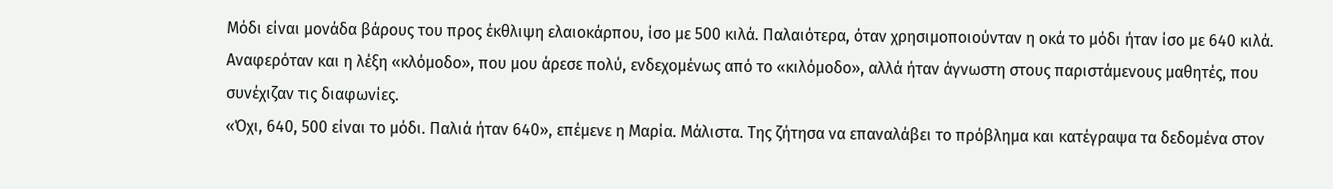Μόδι είναι μονάδα βάρους του προς έκθλιψη ελαιοκάρπου, ίσο με 500 κιλά. Παλαιότερα, όταν χρησιμοποιούνταν η οκά το μόδι ήταν ίσο με 640 κιλά.
Αναφερόταν και η λέξη «κλόμοδο», που μου άρεσε πολύ, ενδεχομένως από το «κιλόμοδο», αλλά ήταν άγνωστη στους παριστάμενους μαθητές, που συνέχιζαν τις διαφωνίες.
«Όχι, 640, 500 είναι το μόδι. Παλιά ήταν 640», επέμενε η Μαρία. Μάλιστα. Της ζήτησα να επαναλάβει το πρόβλημα και κατέγραψα τα δεδομένα στον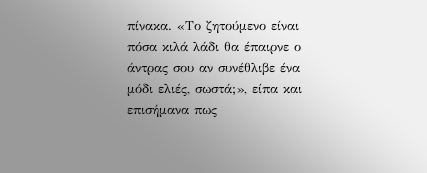πίνακα. «Το ζητούμενο είναι πόσα κιλά λάδι θα έπαιρνε ο άντρας σου αν συνέθλιβε ένα μόδι ελιές, σωστά;», είπα και επισήμανα πως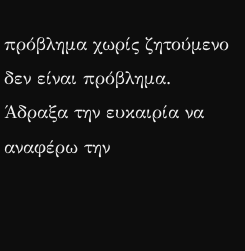πρόβλημα χωρίς ζητούμενο δεν είναι πρόβλημα. Άδραξα την ευκαιρία να αναφέρω την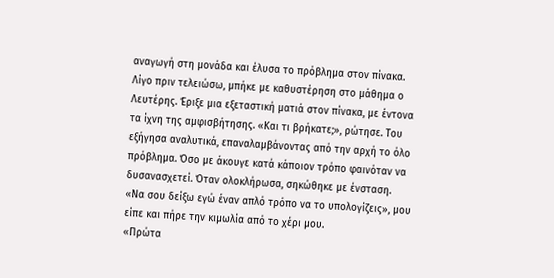αναγωγή στη μονάδα και έλυσα το πρόβλημα στον πίνακα. Λίγο πριν τελειώσω, μπήκε με καθυστέρηση στο μάθημα ο Λευτέρης. Έριξε μια εξεταστική ματιά στον πίνακα, με έντονα τα ίχνη της αμφισβήτησης. «Και τι βρήκατε;», ρώτησε. Του εξήγησα αναλυτικά, επαναλαμβάνοντας από την αρχή το όλο πρόβλημα. Όσο με άκουγε κατά κάποιον τρόπο φαινόταν να δυσανασχετεί. Όταν ολοκλήρωσα, σηκώθηκε με ένσταση.
«Να σου δείξω εγώ έναν απλό τρόπο να το υπολογίζεις», μου είπε και πήρε την κιμωλία από το χέρι μου.
«Πρώτα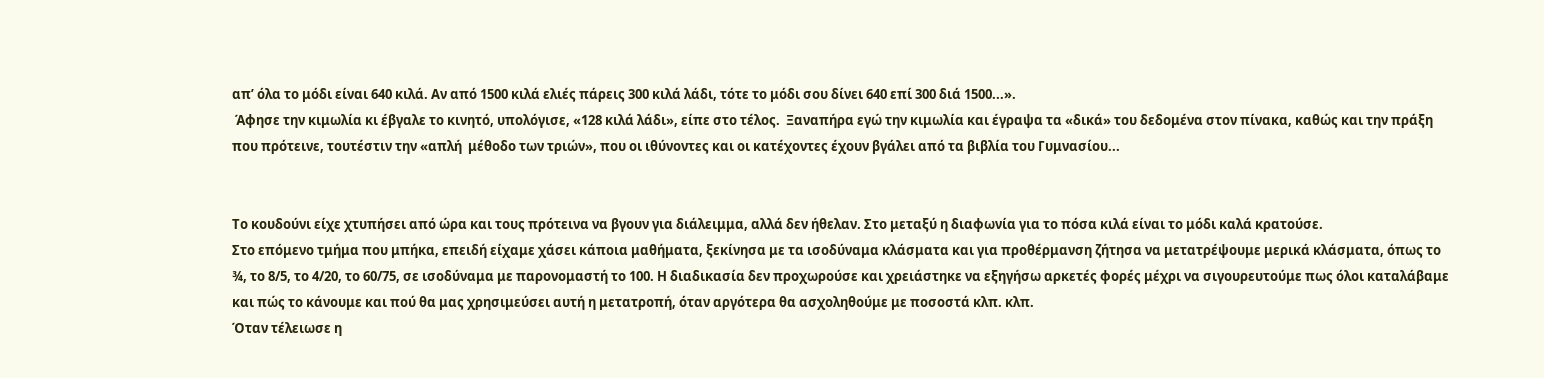απ’ όλα το μόδι είναι 640 κιλά. Αν από 1500 κιλά ελιές πάρεις 300 κιλά λάδι, τότε το μόδι σου δίνει 640 επί 300 διά 1500...».
 Άφησε την κιμωλία κι έβγαλε το κινητό, υπολόγισε, «128 κιλά λάδι», είπε στο τέλος.  Ξαναπήρα εγώ την κιμωλία και έγραψα τα «δικά» του δεδομένα στον πίνακα, καθώς και την πράξη που πρότεινε, τουτέστιν την «απλή  μέθοδο των τριών», που οι ιθύνοντες και οι κατέχοντες έχουν βγάλει από τα βιβλία του Γυμνασίου...


Το κουδούνι είχε χτυπήσει από ώρα και τους πρότεινα να βγουν για διάλειμμα, αλλά δεν ήθελαν. Στο μεταξύ η διαφωνία για το πόσα κιλά είναι το μόδι καλά κρατούσε.
Στο επόμενο τμήμα που μπήκα, επειδή είχαμε χάσει κάποια μαθήματα, ξεκίνησα με τα ισοδύναμα κλάσματα και για προθέρμανση ζήτησα να μετατρέψουμε μερικά κλάσματα, όπως το ¾, το 8/5, το 4/20, το 60/75, σε ισοδύναμα με παρονομαστή το 100. Η διαδικασία δεν προχωρούσε και χρειάστηκε να εξηγήσω αρκετές φορές μέχρι να σιγουρευτούμε πως όλοι καταλάβαμε και πώς το κάνουμε και πού θα μας χρησιμεύσει αυτή η μετατροπή, όταν αργότερα θα ασχοληθούμε με ποσοστά κλπ. κλπ.
Όταν τέλειωσε η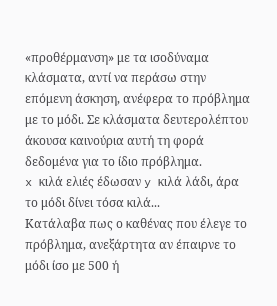«προθέρμανση» με τα ισοδύναμα κλάσματα, αντί να περάσω στην επόμενη άσκηση, ανέφερα το πρόβλημα με το μόδι. Σε κλάσματα δευτερολέπτου άκουσα καινούρια αυτή τη φορά δεδομένα για το ίδιο πρόβλημα.
x κιλά ελιές έδωσαν y κιλά λάδι, άρα το μόδι δίνει τόσα κιλά...
Κατάλαβα πως ο καθένας που έλεγε το πρόβλημα, ανεξάρτητα αν έπαιρνε το μόδι ίσο με 500 ή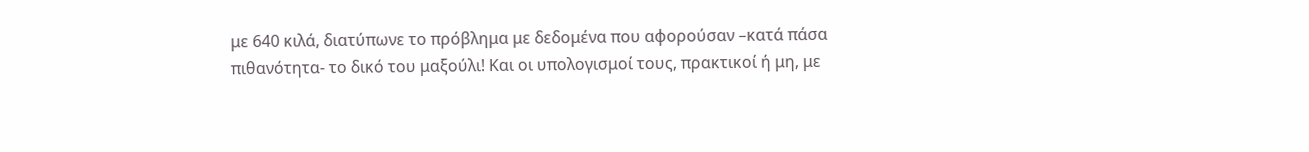με 640 κιλά, διατύπωνε το πρόβλημα με δεδομένα που αφορούσαν –κατά πάσα πιθανότητα- το δικό του μαξούλι! Και οι υπολογισμοί τους, πρακτικοί ή μη, με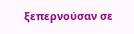ξεπερνούσαν σε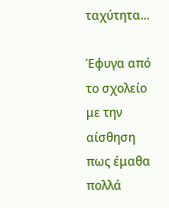ταχύτητα...

Έφυγα από το σχολείο με την αίσθηση πως έμαθα πολλά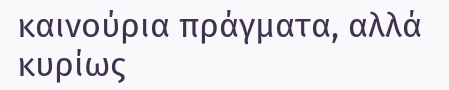καινούρια πράγματα, αλλά κυρίως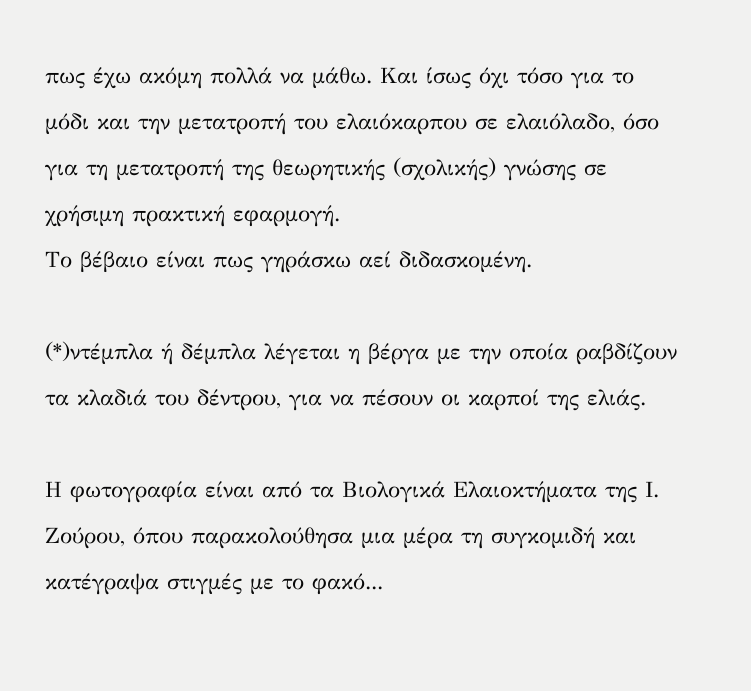πως έχω ακόμη πολλά να μάθω. Και ίσως όχι τόσο για το μόδι και την μετατροπή του ελαιόκαρπου σε ελαιόλαδο, όσο για τη μετατροπή της θεωρητικής (σχολικής) γνώσης σε χρήσιμη πρακτική εφαρμογή.
Το βέβαιο είναι πως γηράσκω αεί διδασκομένη.

(*)ντέμπλα ή δέμπλα λέγεται η βέργα με την οποία ραβδίζουν τα κλαδιά του δέντρου, για να πέσουν οι καρποί της ελιάς.

Η φωτογραφία είναι από τα Βιολογικά Ελαιοκτήματα της Ι. Ζούρου, όπου παρακολούθησα μια μέρα τη συγκομιδή και κατέγραψα στιγμές με το φακό...